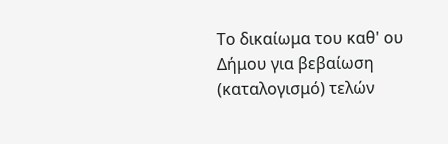Το δικαίωμα του καθ' ου Δήμου για βεβαίωση (καταλογισμό) τελών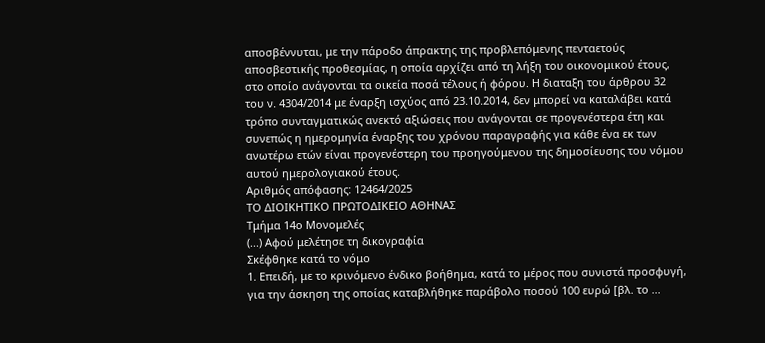αποσβέννυται, με την πάροδο άπρακτης της προβλεπόμενης πενταετούς αποσβεστικής προθεσμίας, η οποία αρχίζει από τη λήξη του οικονομικού έτους, στο οποίο ανάγονται τα οικεία ποσά τέλους ή φόρου. Η διαταξη του άρθρου 32 του ν. 4304/2014 με έναρξη ισχύος από 23.10.2014, δεν μπορεί να καταλάβει κατά τρόπο συνταγματικώς ανεκτό αξιώσεις που ανάγονται σε προγενέστερα έτη και συνεπώς η ημερομηνία έναρξης του χρόνου παραγραφής για κάθε ένα εκ των ανωτέρω ετών είναι προγενέστερη του προηγούμενου της δημοσίευσης του νόμου αυτού ημερολογιακού έτους.
Αριθμός απόφασης: 12464/2025
ΤΟ ΔΙΟΙΚΗΤΙΚΟ ΠΡΩΤΟΔΙΚΕΙΟ ΑΘΗΝΑΣ
Τμήμα 14ο Μονομελές
(...) Αφού μελέτησε τη δικογραφία
Σκέφθηκε κατά το νόμο
1. Επειδή, με το κρινόμενο ένδικο βοήθημα, κατά το μέρος που συνιστά προσφυγή, για την άσκηση της οποίας καταβλήθηκε παράβολο ποσού 100 ευρώ [βλ. το ...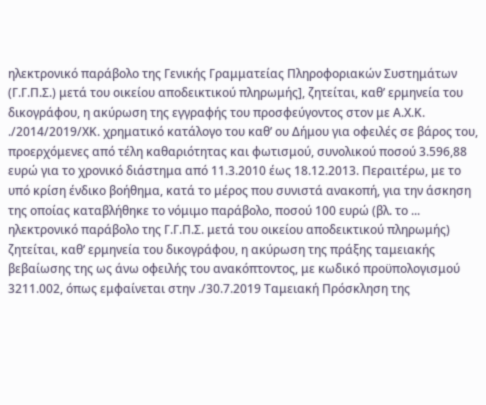ηλεκτρονικό παράβολο της Γενικής Γραμματείας Πληροφοριακών Συστημάτων (Γ.Γ.Π.Σ.) μετά του οικείου αποδεικτικού πληρωμής], ζητείται, καθ’ ερμηνεία του δικογράφου, η ακύρωση της εγγραφής του προσφεύγοντος στον με Α.Χ.Κ. ./2014/2019/ΧΚ. χρηματικό κατάλογο του καθ’ ου Δήμου για οφειλές σε βάρος του, προερχόμενες από τέλη καθαριότητας και φωτισμού, συνολικού ποσού 3.596,88 ευρώ για το χρονικό διάστημα από 11.3.2010 έως 18.12.2013. Περαιτέρω, με το υπό κρίση ένδικο βοήθημα, κατά το μέρος που συνιστά ανακοπή, για την άσκηση της οποίας καταβλήθηκε το νόμιμο παράβολο, ποσού 100 ευρώ (βλ. το ... ηλεκτρονικό παράβολο της Γ.Γ.Π.Σ. μετά του οικείου αποδεικτικού πληρωμής) ζητείται, καθ’ ερμηνεία του δικογράφου, η ακύρωση της πράξης ταμειακής βεβαίωσης της ως άνω οφειλής του ανακόπτοντος, με κωδικό προϋπολογισμού 3211.002, όπως εμφαίνεται στην ./30.7.2019 Ταμειακή Πρόσκληση της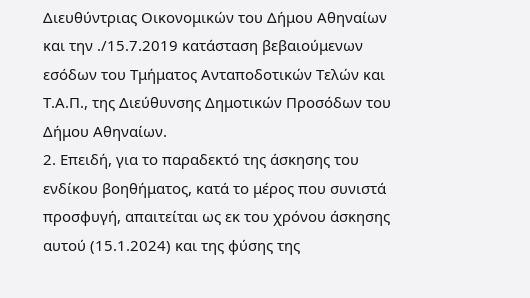Διευθύντριας Οικονομικών του Δήμου Αθηναίων και την ./15.7.2019 κατάσταση βεβαιούμενων εσόδων του Τμήματος Ανταποδοτικών Τελών και Τ.Α.Π., της Διεύθυνσης Δημοτικών Προσόδων του Δήμου Αθηναίων.
2. Επειδή, για το παραδεκτό της άσκησης του ενδίκου βοηθήματος, κατά το μέρος που συνιστά προσφυγή, απαιτείται ως εκ του χρόνου άσκησης αυτού (15.1.2024) και της φύσης της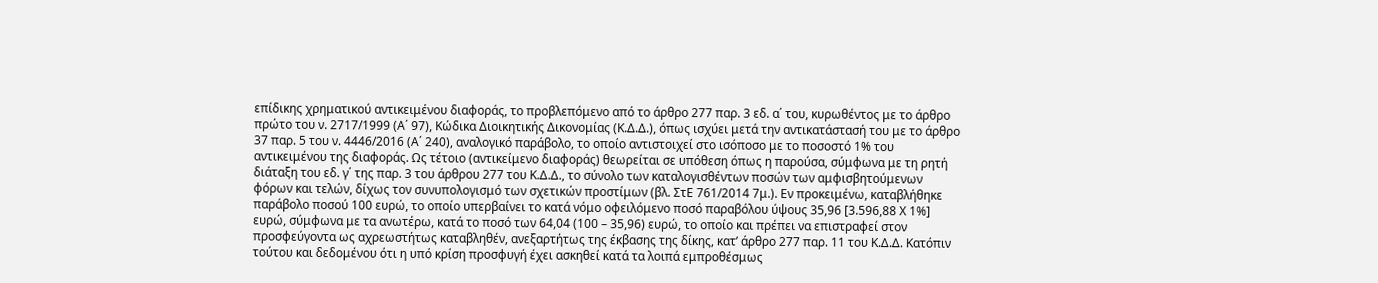επίδικης χρηματικού αντικειμένου διαφοράς, το προβλεπόμενο από το άρθρο 277 παρ. 3 εδ. α΄ του, κυρωθέντος με το άρθρο πρώτο του ν. 2717/1999 (Α΄ 97), Κώδικα Διοικητικής Δικονομίας (Κ.Δ.Δ.), όπως ισχύει μετά την αντικατάστασή του με το άρθρο 37 παρ. 5 του ν. 4446/2016 (Α΄ 240), αναλογικό παράβολο, το οποίο αντιστοιχεί στο ισόποσο με το ποσοστό 1% του αντικειμένου της διαφοράς. Ως τέτοιο (αντικείμενο διαφοράς) θεωρείται σε υπόθεση όπως η παρούσα, σύμφωνα με τη ρητή διάταξη του εδ. γ΄ της παρ. 3 του άρθρου 277 του Κ.Δ.Δ., το σύνολο των καταλογισθέντων ποσών των αμφισβητούμενων φόρων και τελών, δίχως τον συνυπολογισμό των σχετικών προστίμων (βλ. ΣτΕ 761/2014 7μ.). Εν προκειμένω, καταβλήθηκε παράβολο ποσού 100 ευρώ, το οποίο υπερβαίνει το κατά νόμο οφειλόμενο ποσό παραβόλου ύψους 35,96 [3.596,88 Χ 1%] ευρώ, σύμφωνα με τα ανωτέρω, κατά το ποσό των 64,04 (100 – 35,96) ευρώ, το οποίο και πρέπει να επιστραφεί στον προσφεύγοντα ως αχρεωστήτως καταβληθέν, ανεξαρτήτως της έκβασης της δίκης, κατ’ άρθρο 277 παρ. 11 του Κ.Δ.Δ. Κατόπιν τούτου και δεδομένου ότι η υπό κρίση προσφυγή έχει ασκηθεί κατά τα λοιπά εμπροθέσμως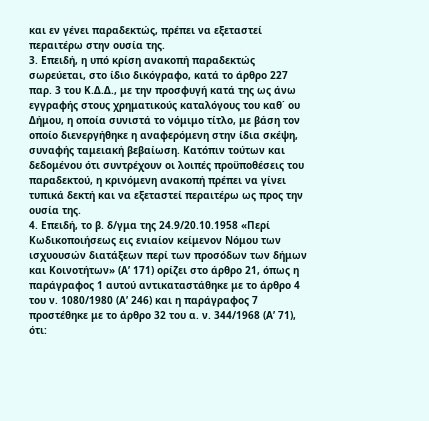και εν γένει παραδεκτώς, πρέπει να εξεταστεί περαιτέρω στην ουσία της.
3. Επειδή, η υπό κρίση ανακοπή παραδεκτώς σωρεύεται, στο ίδιο δικόγραφο, κατά το άρθρο 227 παρ. 3 του Κ.Δ.Δ., με την προσφυγή κατά της ως άνω εγγραφής στους χρηματικούς καταλόγους του καθ΄ ου Δήμου, η οποία συνιστά το νόμιμο τίτλο, με βάση τον οποίο διενεργήθηκε η αναφερόμενη στην ίδια σκέψη, συναφής ταμειακή βεβαίωση. Κατόπιν τούτων και δεδομένου ότι συντρέχουν οι λοιπές προϋποθέσεις του παραδεκτού, η κρινόμενη ανακοπή πρέπει να γίνει τυπικά δεκτή και να εξεταστεί περαιτέρω ως προς την ουσία της.
4. Επειδή, το β. δ/γμα της 24.9/20.10.1958 «Περί Κωδικοποιήσεως εις ενιαίον κείμενον Νόμου των ισχυουσών διατάξεων περί των προσόδων των δήμων και Κοινοτήτων» (Α’ 171) ορίζει στο άρθρο 21, όπως η παράγραφος 1 αυτού αντικαταστάθηκε με το άρθρο 4 του ν. 1080/1980 (Α’ 246) και η παράγραφος 7 προστέθηκε με το άρθρο 32 του α. ν. 344/1968 (Α’ 71), ότι: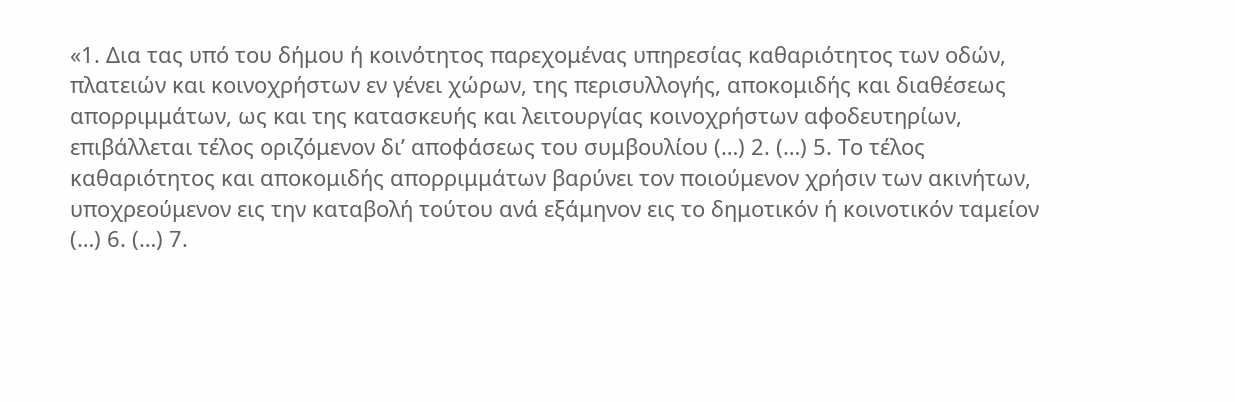«1. Δια τας υπό του δήμου ή κοινότητος παρεχομένας υπηρεσίας καθαριότητος των οδών, πλατειών και κοινοχρήστων εν γένει χώρων, της περισυλλογής, αποκομιδής και διαθέσεως απορριμμάτων, ως και της κατασκευής και λειτουργίας κοινοχρήστων αφοδευτηρίων, επιβάλλεται τέλος οριζόμενον δι’ αποφάσεως του συμβουλίου (…) 2. (…) 5. Το τέλος καθαριότητος και αποκομιδής απορριμμάτων βαρύνει τον ποιούμενον χρήσιν των ακινήτων, υποχρεούμενον εις την καταβολή τούτου ανά εξάμηνον εις το δημοτικόν ή κοινοτικόν ταμείον (…) 6. (…) 7.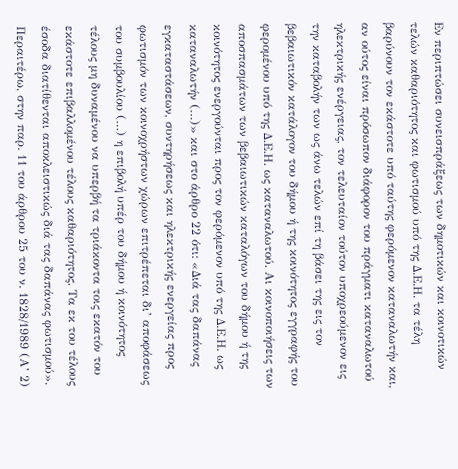Εν περιπτώσει συνεισπράξεως των δημοτικών και κοινοτικών τελών καθαριότητος και φωτισμού υπό της Δ.Ε.Η. τα τέλη βαρύνουν τον εκάστοτε υπό ταύτης φερόμενον καταναλωτήν και, αν ούτος είναι πρόσωπον διάφορον του πράγματι καταναλωτού ηλεκτρικής ενέργειας, τον τελευταίον τούτον υποχρεούμενον εις την καταβολήν των ως άνω τελών επί τη βάσει της εις τον βεβαιωτικόν κατάλογον του δήμου ή της κοινότητος εγγραφής του φερομένου υπό της Δ.Ε.Η. ως καταναλωτού. Αι κοινοποιήσεις των αποσπασμάτων των βεβαιωτικών καταλόγων του δήμου ή της κοινότητος ενεργούνται προς τον φερόμενον υπό της Δ.Ε.Η. ως καταναλωτήν (…)» και στο άρθρο 22 ότι: «Διά τας δαπάνας εγκαταστάσεων, συντηρήσεως και ηλεκτρικής ενεργείας προς φωτισμόν των κοινοχρήστων χώρων επιτρέπεται δι’ αποφάσεως του συμβουλίου (…) η επιβολή υπέρ του δήμου ή κοινότητος τέλους μη δυναμένου να υπερβή τα τριάκοντα τοις εκατόν του εκάστοτε επιβαλλομένου τέλους καθαριότητος. Τα εκ του τέλους έσοδα διατίθενται αποκλειστικώς διά τας δαπάνας φωτισμού». Περαιτέρω, στην παρ. 11 του άρθρου 25 του ν. 1828/1989 (Α’ 2)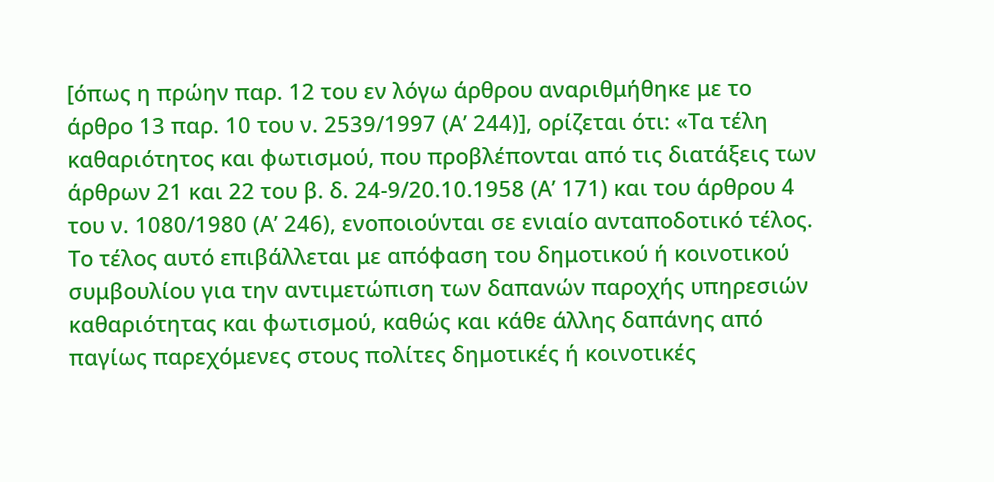[όπως η πρώην παρ. 12 του εν λόγω άρθρου αναριθμήθηκε με το άρθρο 13 παρ. 10 του ν. 2539/1997 (Α’ 244)], ορίζεται ότι: «Τα τέλη καθαριότητος και φωτισμού, που προβλέπονται από τις διατάξεις των άρθρων 21 και 22 του β. δ. 24-9/20.10.1958 (Α’ 171) και του άρθρου 4 του ν. 1080/1980 (Α’ 246), ενοποιούνται σε ενιαίο ανταποδοτικό τέλος. Το τέλος αυτό επιβάλλεται με απόφαση του δημοτικού ή κοινοτικού συμβουλίου για την αντιμετώπιση των δαπανών παροχής υπηρεσιών καθαριότητας και φωτισμού, καθώς και κάθε άλλης δαπάνης από παγίως παρεχόμενες στους πολίτες δημοτικές ή κοινοτικές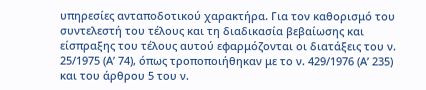υπηρεσίες ανταποδοτικού χαρακτήρα. Για τον καθορισμό του συντελεστή του τέλους και τη διαδικασία βεβαίωσης και είσπραξης του τέλους αυτού εφαρμόζονται οι διατάξεις του ν. 25/1975 (Α’ 74), όπως τροποποιήθηκαν με το ν. 429/1976 (Α’ 235) και του άρθρου 5 του ν.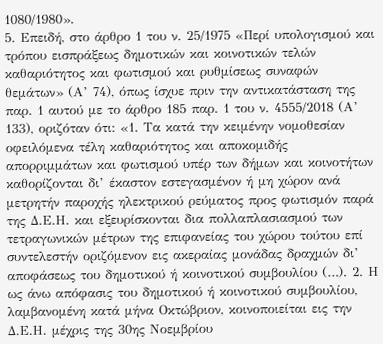1080/1980».
5. Επειδή, στο άρθρο 1 του ν. 25/1975 «Περί υπολογισμού και τρόπου εισπράξεως δημοτικών και κοινοτικών τελών καθαριότητος και φωτισμού και ρυθμίσεως συναφών θεμάτων» (Α’ 74), όπως ίσχυε πριν την αντικατάσταση της παρ. 1 αυτού με το άρθρο 185 παρ. 1 του ν. 4555/2018 (Α’ 133), οριζόταν ότι: «1. Τα κατά την κειμένην νομοθεσίαν οφειλόμενα τέλη καθαριότητος και αποκομιδής απορριμμάτων και φωτισμού υπέρ των δήμων και κοινοτήτων καθορίζονται δι’ έκαστον εστεγασμένον ή μη χώρον ανά μετρητήν παροχής ηλεκτρικού ρεύματος προς φωτισμόν παρά της Δ.Ε.Η. και εξευρίσκονται δια πολλαπλασιασμού των τετραγωνικών μέτρων της επιφανείας του χώρου τούτου επί συντελεστήν οριζόμενον εις ακεραίας μονάδας δραχμών δι’ αποφάσεως του δημοτικού ή κοινοτικού συμβουλίου (…). 2. Η ως άνω απόφασις του δημοτικού ή κοινοτικού συμβουλίου, λαμβανομένη κατά μήνα Οκτώβριον, κοινοποιείται εις την Δ.Ε.Η. μέχρις της 30ης Νοεμβρίου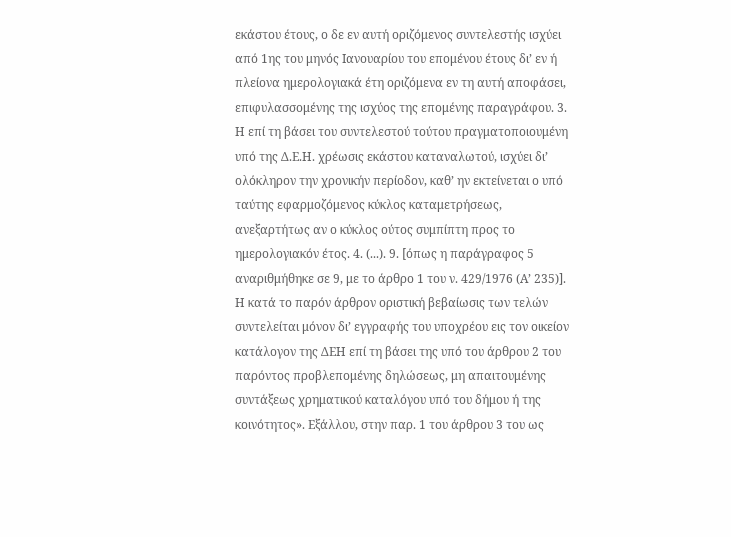εκάστου έτους, ο δε εν αυτή οριζόμενος συντελεστής ισχύει από 1ης του μηνός Ιανουαρίου του επομένου έτους δι’ εν ή πλείονα ημερολογιακά έτη οριζόμενα εν τη αυτή αποφάσει, επιφυλασσομένης της ισχύος της επομένης παραγράφου. 3. Η επί τη βάσει του συντελεστού τούτου πραγματοποιουμένη υπό της Δ.Ε.Η. χρέωσις εκάστου καταναλωτού, ισχύει δι’ ολόκληρον την χρονικήν περίοδον, καθ’ ην εκτείνεται ο υπό ταύτης εφαρμοζόμενος κύκλος καταμετρήσεως, ανεξαρτήτως αν ο κύκλος ούτος συμπίπτη προς το ημερολογιακόν έτος. 4. (...). 9. [όπως η παράγραφος 5 αναριθμήθηκε σε 9, με το άρθρο 1 του ν. 429/1976 (Α’ 235)]. Η κατά το παρόν άρθρον οριστική βεβαίωσις των τελών συντελείται μόνον δι’ εγγραφής του υποχρέου εις τον οικείον κατάλογον της ΔΕΗ επί τη βάσει της υπό του άρθρου 2 του παρόντος προβλεπομένης δηλώσεως, μη απαιτουμένης συντάξεως χρηματικού καταλόγου υπό του δήμου ή της κοινότητος». Εξάλλου, στην παρ. 1 του άρθρου 3 του ως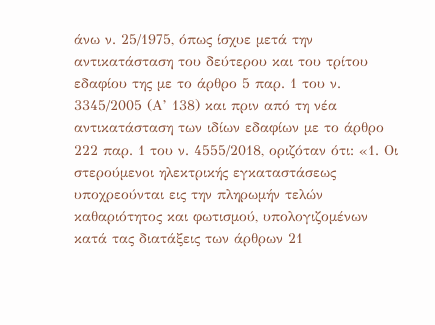άνω ν. 25/1975, όπως ίσχυε μετά την αντικατάσταση του δεύτερου και του τρίτου εδαφίου της με το άρθρο 5 παρ. 1 του ν. 3345/2005 (Α’ 138) και πριν από τη νέα αντικατάσταση των ιδίων εδαφίων με το άρθρο 222 παρ. 1 του ν. 4555/2018, οριζόταν ότι: «1. Οι στερούμενοι ηλεκτρικής εγκαταστάσεως υποχρεούνται εις την πληρωμήν τελών καθαριότητος και φωτισμού, υπολογιζομένων κατά τας διατάξεις των άρθρων 21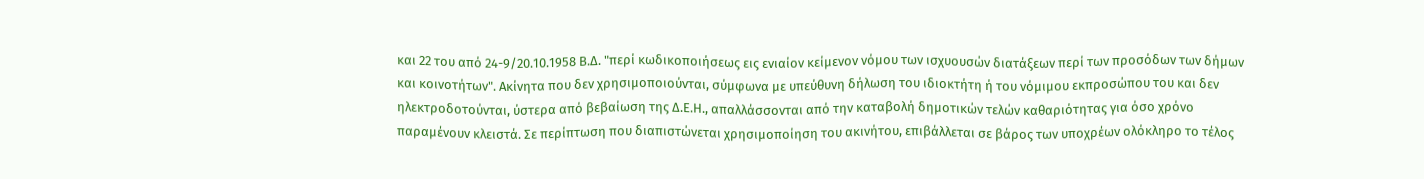και 22 του από 24-9/20.10.1958 Β.Δ. "περί κωδικοποιήσεως εις ενιαίον κείμενον νόμου των ισχυουσών διατάξεων περί των προσόδων των δήμων και κοινοτήτων". Ακίνητα που δεν χρησιμοποιούνται, σύμφωνα με υπεύθυνη δήλωση του ιδιοκτήτη ή του νόμιμου εκπροσώπου του και δεν ηλεκτροδοτούνται, ύστερα από βεβαίωση της Δ.Ε.Η., απαλλάσσονται από την καταβολή δημοτικών τελών καθαριότητας για όσο χρόνο παραμένουν κλειστά. Σε περίπτωση που διαπιστώνεται χρησιμοποίηση του ακινήτου, επιβάλλεται σε βάρος των υποχρέων ολόκληρο το τέλος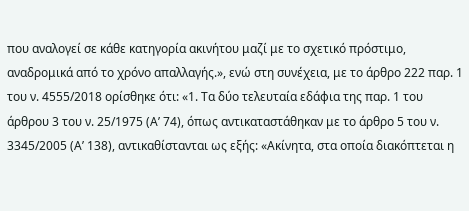που αναλογεί σε κάθε κατηγορία ακινήτου μαζί με το σχετικό πρόστιμο, αναδρομικά από το χρόνο απαλλαγής.», ενώ στη συνέχεια, με το άρθρο 222 παρ. 1 του ν. 4555/2018 ορίσθηκε ότι: «1. Τα δύο τελευταία εδάφια της παρ. 1 του άρθρου 3 του ν. 25/1975 (Α’ 74), όπως αντικαταστάθηκαν με το άρθρο 5 του ν. 3345/2005 (Α’ 138), αντικαθίστανται ως εξής: «Ακίνητα, στα οποία διακόπτεται η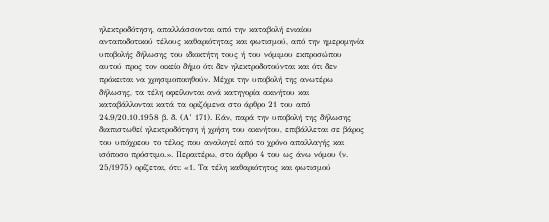ηλεκτροδότηση, απαλλάσσονται από την καταβολή ενιαίου ανταποδοτικού τέλους καθαριότητας και φωτισμού, από την ημερομηνία υποβολής δήλωσης του ιδιοκτήτη τους ή του νόμιμου εκπροσώπου αυτού προς τον οικείο δήμο ότι δεν ηλεκτροδοτούνται και ότι δεν πρόκειται να χρησιμοποιηθούν. Μέχρι την υποβολή της ανωτέρω δήλωσης, τα τέλη οφείλονται ανά κατηγορία ακινήτου και καταβάλλονται κατά τα οριζόμενα στο άρθρο 21 του από 24.9/20.10.1958 β. δ. (Α’ 171). Εάν, παρά την υποβολή της δήλωσης διαπιστωθεί ηλεκτροδότηση ή χρήση του ακινήτου, επιβάλλεται σε βάρος του υπόχρεου το τέλος που αναλογεί από το χρόνο απαλλαγής και ισόποσο πρόστιμο.». Περαιτέρω, στο άρθρο 4 του ως άνω νόμου (ν. 25/1975) ορίζεται, ότι: «1. Τα τέλη καθαριότητος και φωτισμού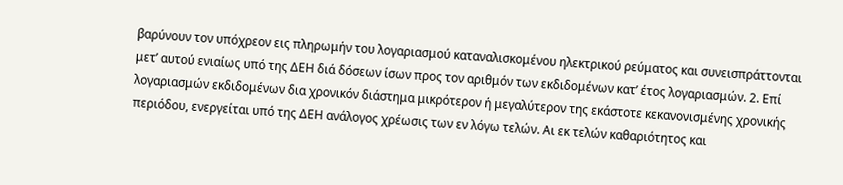βαρύνουν τον υπόχρεον εις πληρωμήν του λογαριασμού καταναλισκομένου ηλεκτρικού ρεύματος και συνεισπράττονται μετ’ αυτού ενιαίως υπό της ΔΕΗ διά δόσεων ίσων προς τον αριθμόν των εκδιδομένων κατ’ έτος λογαριασμών. 2. Επί λογαριασμών εκδιδομένων δια χρονικόν διάστημα μικρότερον ή μεγαλύτερον της εκάστοτε κεκανονισμένης χρονικής περιόδου, ενεργείται υπό της ΔΕΗ ανάλογος χρέωσις των εν λόγω τελών. Αι εκ τελών καθαριότητος και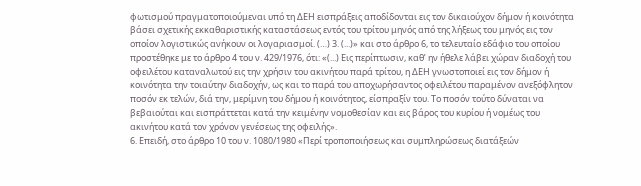φωτισμού πραγματοποιούμεναι υπό τη ΔΕΗ εισπράξεις αποδίδονται εις τον δικαιούχον δήμον ή κοινότητα βάσει σχετικής εκκαθαριστικής καταστάσεως εντός του τρίτου μηνός από της λήξεως του μηνός εις τον οποίον λογιστικώς ανήκουν οι λογαριασμοί. (…) 3. (...)» και στο άρθρο 6, το τελευταίο εδάφιο του οποίου προστέθηκε με το άρθρο 4 του ν. 429/1976, ότι: «(...) Εις περίπτωσιν, καθ’ ην ήθελε λάβει χώραν διαδοχή του οφειλέτου καταναλωτού εις την χρήσιν του ακινήτου παρά τρίτου, η ΔΕΗ γνωστοποιεί εις τον δήμον ή κοινότητα την τοιαύτην διαδοχήν, ως και το παρά του αποχωρήσαντος οφειλέτου παραμένον ανεξόφλητον ποσόν εκ τελών, διά την, μερίμνη του δήμου ή κοινότητος, είσπραξίν του. Το ποσόν τούτο δύναται να βεβαιούται και εισπράττεται κατά την κειμένην νομοθεσίαν και εις βάρος του κυρίου ή νομέως του ακινήτου κατά τον χρόνον γενέσεως της οφειλής».
6. Επειδή, στο άρθρο 10 του ν. 1080/1980 «Περί τροποποιήσεως και συμπληρώσεως διατάξεών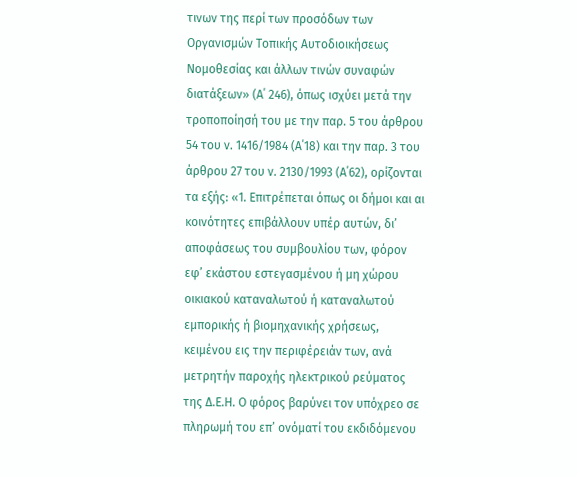τινων της περί των προσόδων των Οργανισμών Τοπικής Αυτοδιοικήσεως Νομοθεσίας και άλλων τινών συναφών διατάξεων» (Α΄ 246), όπως ισχύει μετά την τροποποίησή του με την παρ. 5 του άρθρου 54 του ν. 1416/1984 (Α΄18) και την παρ. 3 του άρθρου 27 του ν. 2130/1993 (Α΄62), ορίζονται τα εξής: «1. Επιτρέπεται όπως οι δήμοι και αι κοινότητες επιβάλλουν υπέρ αυτών, δι’ αποφάσεως του συμβουλίου των, φόρον εφ’ εκάστου εστεγασμένου ή μη χώρου οικιακού καταναλωτού ή καταναλωτού εμπορικής ή βιομηχανικής χρήσεως, κειμένου εις την περιφέρειάν των, ανά μετρητήν παροχής ηλεκτρικού ρεύματος της Δ.Ε.Η. Ο φόρος βαρύνει τον υπόχρεο σε πληρωμή του επ’ ονόματί του εκδιδόμενου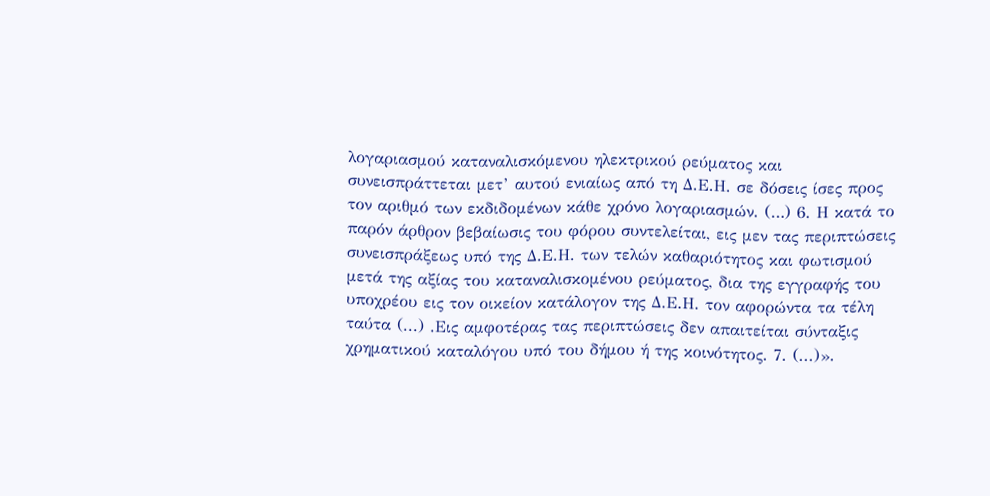λογαριασμού καταναλισκόμενου ηλεκτρικού ρεύματος και συνεισπράττεται μετ’ αυτού ενιαίως από τη Δ.Ε.Η. σε δόσεις ίσες προς τον αριθμό των εκδιδομένων κάθε χρόνο λογαριασμών. (…) 6. Η κατά το παρόν άρθρον βεβαίωσις του φόρου συντελείται, εις μεν τας περιπτώσεις συνεισπράξεως υπό της Δ.Ε.Η. των τελών καθαριότητος και φωτισμού μετά της αξίας του καταναλισκομένου ρεύματος, δια της εγγραφής του υποχρέου εις τον οικείον κατάλογον της Δ.Ε.Η. τον αφορώντα τα τέλη ταύτα (...) .Εις αμφοτέρας τας περιπτώσεις δεν απαιτείται σύνταξις χρηματικού καταλόγου υπό του δήμου ή της κοινότητος. 7. (...)».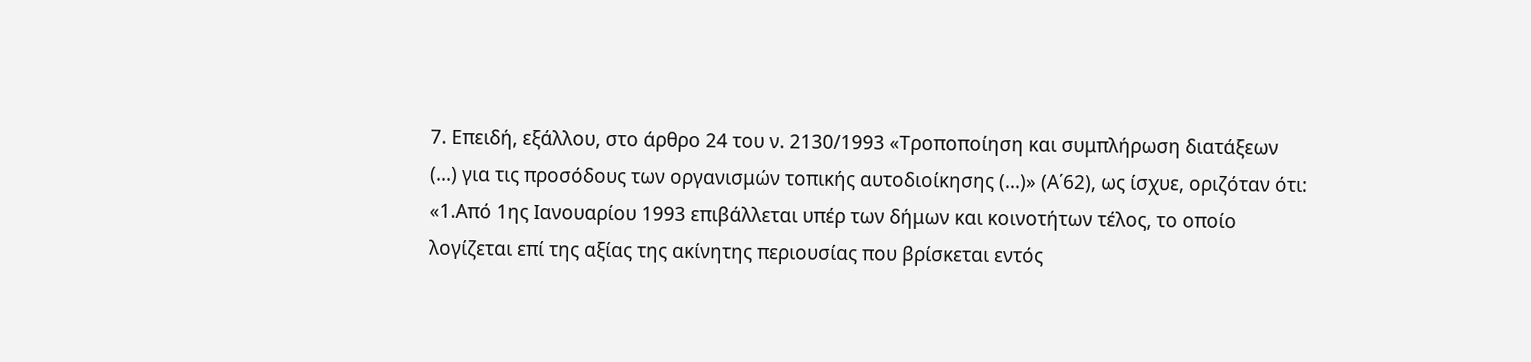7. Επειδή, εξάλλου, στο άρθρο 24 του ν. 2130/1993 «Τροποποίηση και συμπλήρωση διατάξεων (...) για τις προσόδους των οργανισμών τοπικής αυτοδιοίκησης (...)» (Α΄62), ως ίσχυε, οριζόταν ότι: «1.Από 1ης Ιανουαρίου 1993 επιβάλλεται υπέρ των δήμων και κοινοτήτων τέλος, το οποίο λογίζεται επί της αξίας της ακίνητης περιουσίας που βρίσκεται εντός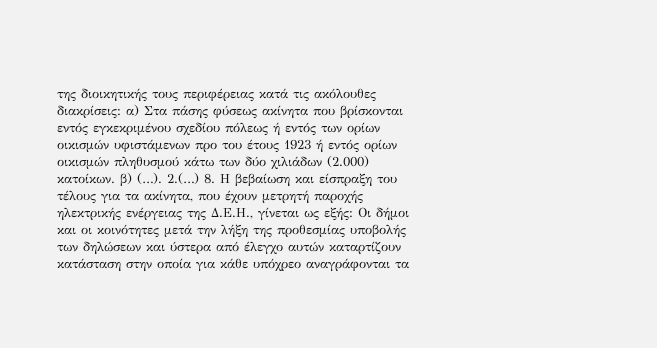της διοικητικής τους περιφέρειας κατά τις ακόλουθες διακρίσεις: α) Στα πάσης φύσεως ακίνητα που βρίσκονται εντός εγκεκριμένου σχεδίου πόλεως ή εντός των ορίων οικισμών υφιστάμενων προ του έτους 1923 ή εντός ορίων οικισμών πληθυσμού κάτω των δύο χιλιάδων (2.000) κατοίκων. β) (…). 2.(…) 8. Η βεβαίωση και είσπραξη του τέλους για τα ακίνητα, που έχουν μετρητή παροχής ηλεκτρικής ενέργειας της Δ.Ε.Η., γίνεται ως εξής: Οι δήμοι και οι κοινότητες μετά την λήξη της προθεσμίας υποβολής των δηλώσεων και ύστερα από έλεγχο αυτών καταρτίζουν κατάσταση στην οποία για κάθε υπόχρεο αναγράφονται τα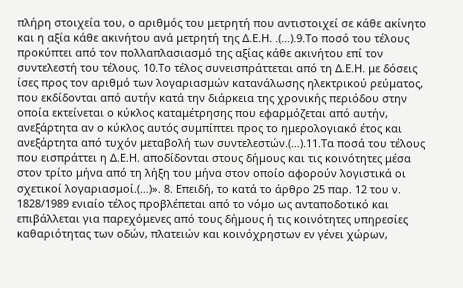πλήρη στοιχεία του, ο αριθμός του μετρητή που αντιστοιχεί σε κάθε ακίνητο και η αξία κάθε ακινήτου ανά μετρητή της Δ.Ε.Η. .(…).9.Το ποσό του τέλους προκύπτει από τον πολλαπλασιασμό της αξίας κάθε ακινήτου επί τον συντελεστή του τέλους. 10.Το τέλος συνεισπράττεται από τη Δ.Ε.Η. με δόσεις ίσες προς τον αριθμό των λογαριασμών κατανάλωσης ηλεκτρικού ρεύματος, που εκδίδονται από αυτήν κατά την διάρκεια της χρονικής περιόδου στην οποία εκτείνεται ο κύκλος καταμέτρησης που εφαρμόζεται από αυτήν, ανεξάρτητα αν ο κύκλος αυτός συμπίπτει προς το ημερολογιακό έτος και ανεξάρτητα από τυχόν μεταβολή των συντελεστών.(…).11.Τα ποσά του τέλους που εισπράττει η Δ.Ε.Η. αποδίδονται στους δήμους και τις κοινότητες μέσα στον τρίτο μήνα από τη λήξη του μήνα στον οποίο αφορούν λογιστικά οι σχετικοί λογαριασμοί.(…)». 8. Επειδή, το κατά το άρθρο 25 παρ. 12 του ν. 1828/1989 ενιαίο τέλος προβλέπεται από το νόμο ως ανταποδοτικό και επιβάλλεται για παρεχόμενες από τους δήμους ή τις κοινότητες υπηρεσίες καθαριότητας των οδών, πλατειών και κοινόχρηστων εν γένει χώρων,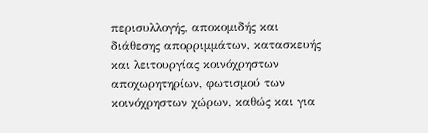περισυλλογής, αποκομιδής και διάθεσης απορριμμάτων, κατασκευής και λειτουργίας κοινόχρηστων αποχωρητηρίων, φωτισμού των κοινόχρηστων χώρων, καθώς και για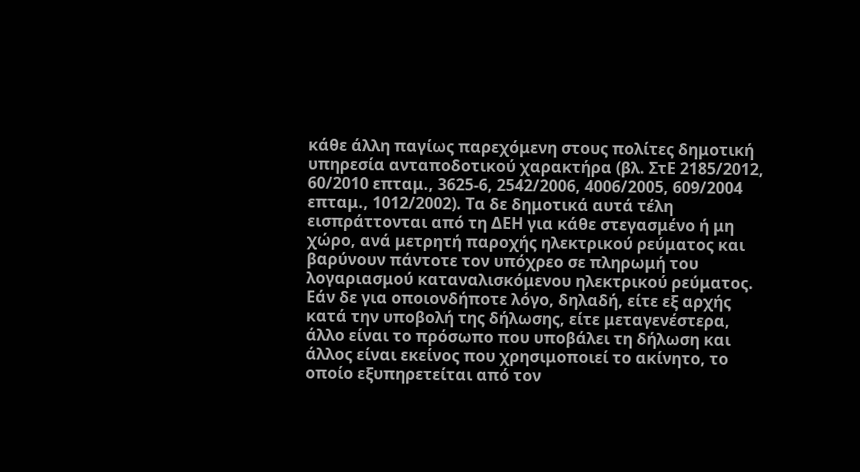κάθε άλλη παγίως παρεχόμενη στους πολίτες δημοτική υπηρεσία ανταποδοτικού χαρακτήρα (βλ. ΣτΕ 2185/2012, 60/2010 επταμ., 3625-6, 2542/2006, 4006/2005, 609/2004 επταμ., 1012/2002). Τα δε δημοτικά αυτά τέλη εισπράττονται από τη ΔΕΗ για κάθε στεγασμένο ή μη χώρο, ανά μετρητή παροχής ηλεκτρικού ρεύματος και βαρύνουν πάντοτε τον υπόχρεο σε πληρωμή του λογαριασμού καταναλισκόμενου ηλεκτρικού ρεύματος. Εάν δε για οποιονδήποτε λόγο, δηλαδή, είτε εξ αρχής κατά την υποβολή της δήλωσης, είτε μεταγενέστερα, άλλο είναι το πρόσωπο που υποβάλει τη δήλωση και άλλος είναι εκείνος που χρησιμοποιεί το ακίνητο, το οποίο εξυπηρετείται από τον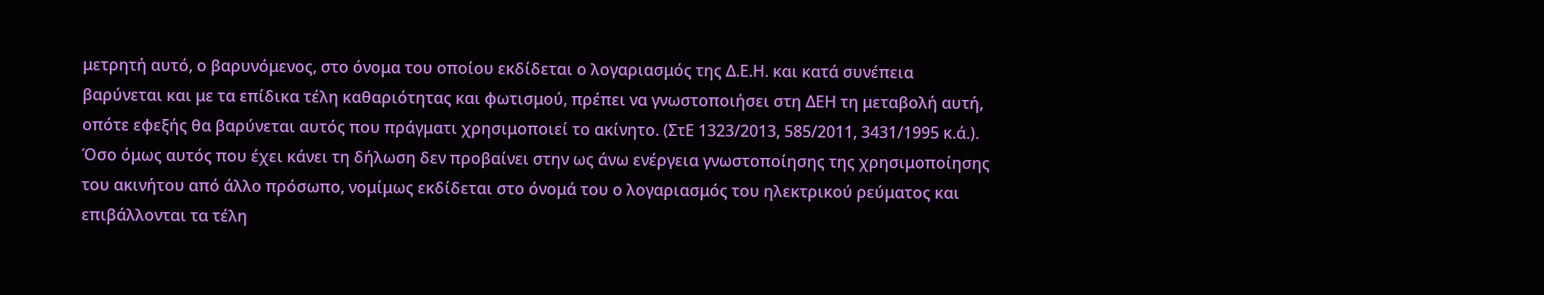μετρητή αυτό, ο βαρυνόμενος, στο όνομα του οποίου εκδίδεται ο λογαριασμός της Δ.Ε.Η. και κατά συνέπεια βαρύνεται και με τα επίδικα τέλη καθαριότητας και φωτισμού, πρέπει να γνωστοποιήσει στη ΔΕΗ τη μεταβολή αυτή, οπότε εφεξής θα βαρύνεται αυτός που πράγματι χρησιμοποιεί το ακίνητο. (ΣτΕ 1323/2013, 585/2011, 3431/1995 κ.ά.). Όσο όμως αυτός που έχει κάνει τη δήλωση δεν προβαίνει στην ως άνω ενέργεια γνωστοποίησης της χρησιμοποίησης του ακινήτου από άλλο πρόσωπο, νομίμως εκδίδεται στο όνομά του ο λογαριασμός του ηλεκτρικού ρεύματος και επιβάλλονται τα τέλη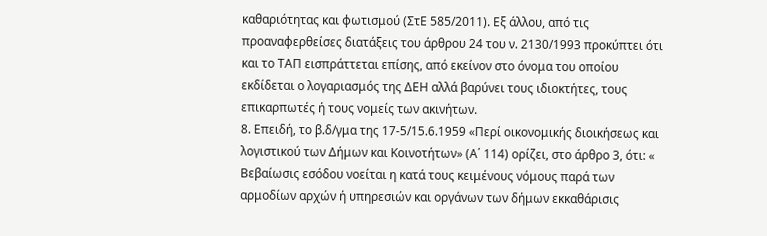καθαριότητας και φωτισμού (ΣτΕ 585/2011). Εξ άλλου, από τις προαναφερθείσες διατάξεις του άρθρου 24 του ν. 2130/1993 προκύπτει ότι και το ΤΑΠ εισπράττεται επίσης, από εκείνον στο όνομα του οποίου εκδίδεται ο λογαριασμός της ΔΕΗ αλλά βαρύνει τους ιδιοκτήτες, τους επικαρπωτές ή τους νομείς των ακινήτων.
8. Επειδή, το β.δ/γμα της 17-5/15.6.1959 «Περί οικονομικής διοικήσεως και λογιστικού των Δήμων και Κοινοτήτων» (Α΄ 114) ορίζει, στο άρθρο 3, ότι: « Βεβαίωσις εσόδου νοείται η κατά τους κειμένους νόμους παρά των αρμοδίων αρχών ή υπηρεσιών και οργάνων των δήμων εκκαθάρισις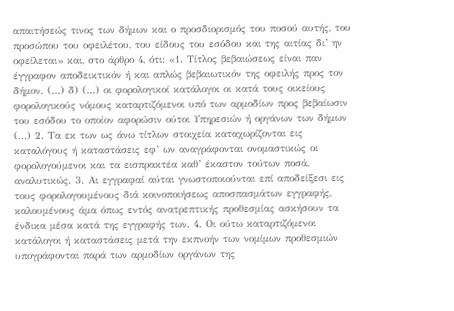απαιτήσεώς τινος των δήμων και ο προσδιορισμός του ποσού αυτής, του προσώπου του οφειλέτου, του είδους του εσόδου και της αιτίας δι’ ην οφείλεται» και, στο άρθρο 4, ότι: «1. Τίτλος βεβαιώσεως είναι παν έγγραφον αποδεικτικόν ή και απλώς βεβαιωτικόν της οφειλής προς τον δήμον. (…) δ) (…) οι φορολογικοί κατάλογοι οι κατά τους οικείους φορολογικούς νόμους καταρτιζόμενοι υπό των αρμοδίων προς βεβαίωσιν του εσόδου το οποίον αφορώσιν ούτοι Υπηρεσιών ή οργάνων των δήμων (…) 2. Τα εκ των ως άνω τίτλων στοιχεία καταχωρίζονται εις καταλόγους ή καταστάσεις εφ’ ων αναγράφονται ονομαστικώς οι φορολογούμενοι και τα εισπρακτέα καθ’ έκαστον τούτων ποσά, αναλυτικώς. 3. Αι εγγραφαί αύται γνωστοποιούνται επί αποδείξεσι εις τους φορολογουμένους διά κοινοποιήσεως αποσπασμάτων εγγραφής, καλουμένους άμα όπως εντός ανατρεπτικής προθεσμίας ασκήσουν τα ένδικα μέσα κατά της εγγραφής των. 4. Οι ούτω καταρτιζόμενοι κατάλογοι ή καταστάσεις μετά την εκπνοήν των νομίμων προθεσμιών υπογράφονται παρά των αρμοδίων οργάνων της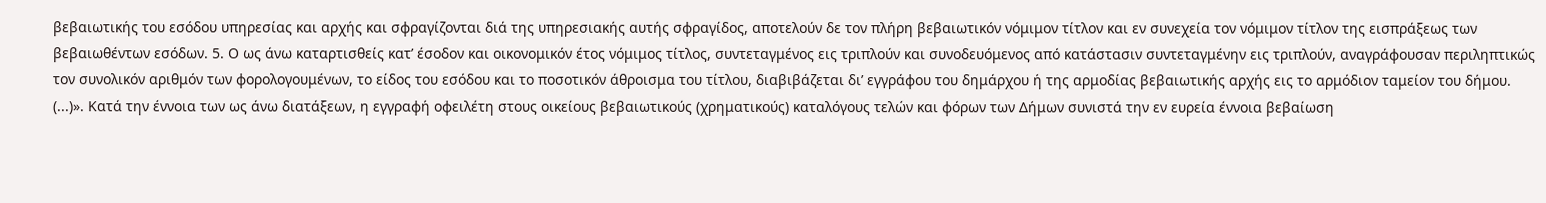βεβαιωτικής του εσόδου υπηρεσίας και αρχής και σφραγίζονται διά της υπηρεσιακής αυτής σφραγίδος, αποτελούν δε τον πλήρη βεβαιωτικόν νόμιμον τίτλον και εν συνεχεία τον νόμιμον τίτλον της εισπράξεως των βεβαιωθέντων εσόδων. 5. Ο ως άνω καταρτισθείς κατ’ έσοδον και οικονομικόν έτος νόμιμος τίτλος, συντεταγμένος εις τριπλούν και συνοδευόμενος από κατάστασιν συντεταγμένην εις τριπλούν, αναγράφουσαν περιληπτικώς τον συνολικόν αριθμόν των φορολογουμένων, το είδος του εσόδου και το ποσοτικόν άθροισμα του τίτλου, διαβιβάζεται δι’ εγγράφου του δημάρχου ή της αρμοδίας βεβαιωτικής αρχής εις το αρμόδιον ταμείον του δήμου. (...)». Κατά την έννοια των ως άνω διατάξεων, η εγγραφή οφειλέτη στους οικείους βεβαιωτικούς (χρηματικούς) καταλόγους τελών και φόρων των Δήμων συνιστά την εν ευρεία έννοια βεβαίωση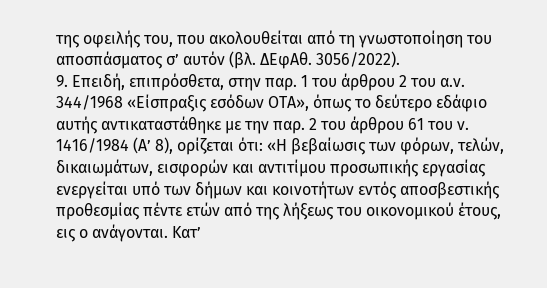της οφειλής του, που ακολουθείται από τη γνωστοποίηση του αποσπάσματος σ’ αυτόν (βλ. ΔΕφΑθ. 3056/2022).
9. Επειδή, επιπρόσθετα, στην παρ. 1 του άρθρου 2 του α.ν. 344/1968 «Είσπραξις εσόδων ΟΤΑ», όπως το δεύτερο εδάφιο αυτής αντικαταστάθηκε με την παρ. 2 του άρθρου 61 του ν. 1416/1984 (Α’ 8), ορίζεται ότι: «Η βεβαίωσις των φόρων, τελών, δικαιωμάτων, εισφορών και αντιτίμου προσωπικής εργασίας ενεργείται υπό των δήμων και κοινοτήτων εντός αποσβεστικής προθεσμίας πέντε ετών από της λήξεως του οικονομικού έτους, εις ο ανάγονται. Κατ’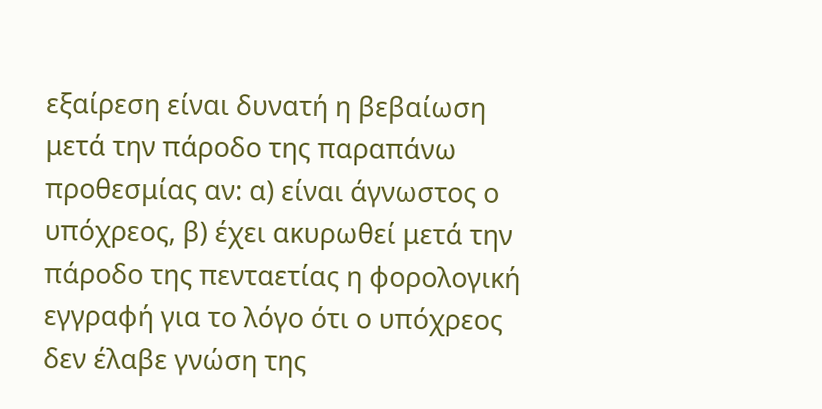εξαίρεση είναι δυνατή η βεβαίωση μετά την πάροδο της παραπάνω προθεσμίας αν: α) είναι άγνωστος ο υπόχρεος, β) έχει ακυρωθεί μετά την πάροδο της πενταετίας η φορολογική εγγραφή για το λόγο ότι ο υπόχρεος δεν έλαβε γνώση της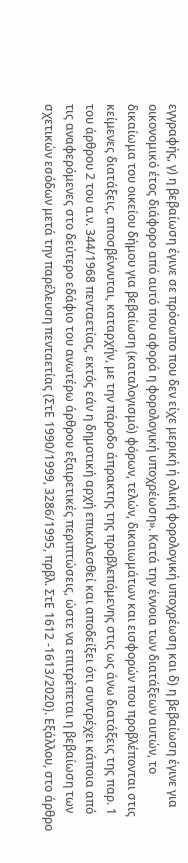εγγραφής, γ) η βεβαίωση έγινε σε πρόσωπο που δεν είχε μερική ή ολική φορολογική υποχρέωση και δ) η βεβαίωση έγινε για οικονομικό έτος διάφορο από αυτό που αφορά η φορολογική υποχρέωση». Κατά την έννοια των διατάξεων αυτών, το δικαίωμα του οικείου δήμου για βεβαίωση (καταλογισμό) φόρων, τελών, δικαιωμάτων και εισφορών που προβλέπονται στις κείμενες διατάξεις, αποσβέννυται, καταρχήν, με την πάροδο άπρακτης της προβλεπόμενης στις ως άνω διατάξεις της παρ. 1 του άρθρου 2 του α.ν. 344/1968 πενταετίας, εκτός εάν η δημοτική αρχή επικαλεσθεί και αποδείξει ότι συντρέχει κάποια από τις αναφερόμενες στο δεύτερο εδάφιο του ανωτέρω άρθρου εξαιρετικές περιπτώσεις, ώστε να επιτρέπεται η βεβαίωση των σχετικών εσόδων μετά την παρέλευση πενταετίας (ΣτΕ 1990/1999, 3286/1995, πρβλ. ΣτΕ 1612 -1613/2020). Εξάλλου, στο άρθρο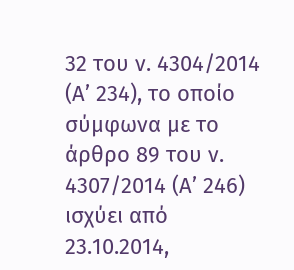32 του ν. 4304/2014 (Α’ 234), το οποίο σύμφωνα με το άρθρο 89 του ν. 4307/2014 (Α’ 246) ισχύει από 23.10.2014,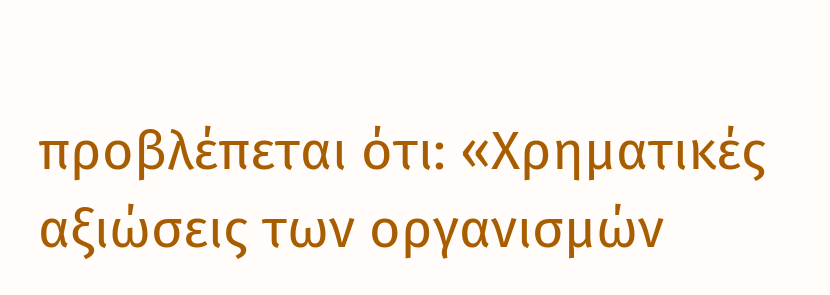προβλέπεται ότι: «Χρηματικές αξιώσεις των οργανισμών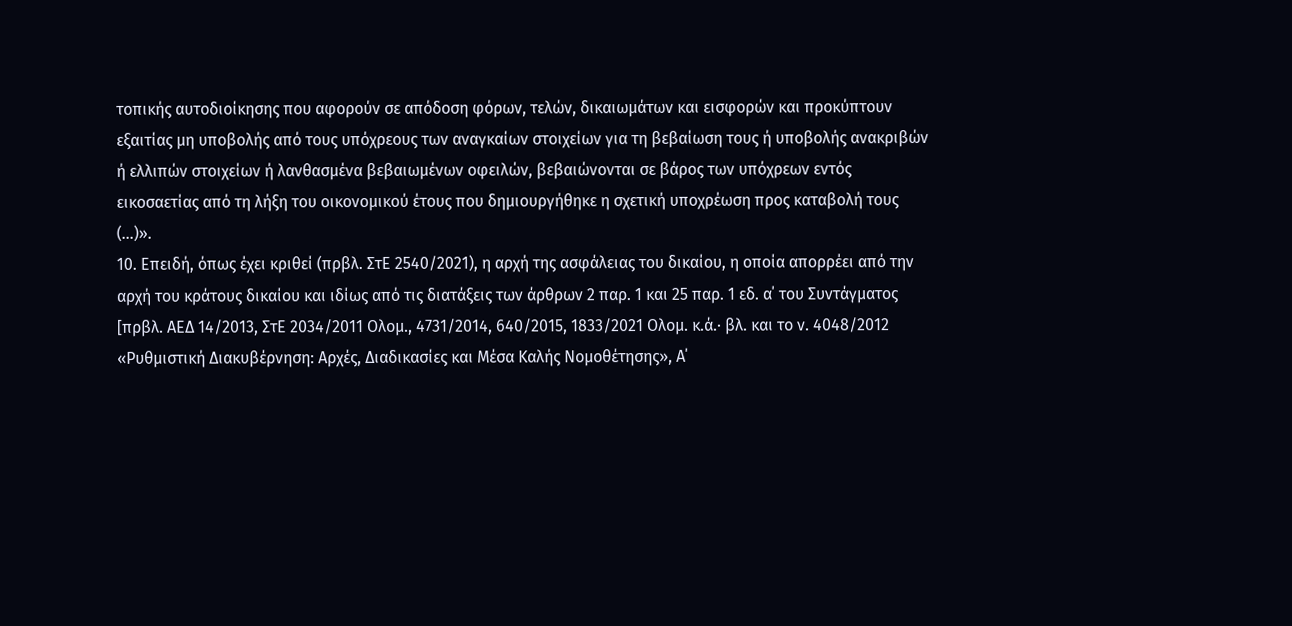τοπικής αυτοδιοίκησης που αφορούν σε απόδοση φόρων, τελών, δικαιωμάτων και εισφορών και προκύπτουν εξαιτίας μη υποβολής από τους υπόχρεους των αναγκαίων στοιχείων για τη βεβαίωση τους ή υποβολής ανακριβών ή ελλιπών στοιχείων ή λανθασμένα βεβαιωμένων οφειλών, βεβαιώνονται σε βάρος των υπόχρεων εντός εικοσαετίας από τη λήξη του οικονομικού έτους που δημιουργήθηκε η σχετική υποχρέωση προς καταβολή τους (…)».
10. Επειδή, όπως έχει κριθεί (πρβλ. ΣτΕ 2540/2021), η αρχή της ασφάλειας του δικαίου, η οποία απορρέει από την αρχή του κράτους δικαίου και ιδίως από τις διατάξεις των άρθρων 2 παρ. 1 και 25 παρ. 1 εδ. α΄ του Συντάγματος [πρβλ. ΑΕΔ 14/2013, ΣτΕ 2034/2011 Ολομ., 4731/2014, 640/2015, 1833/2021 Ολομ. κ.ά.· βλ. και το ν. 4048/2012 «Ρυθμιστική Διακυβέρνηση: Αρχές, Διαδικασίες και Μέσα Καλής Νομοθέτησης», Α΄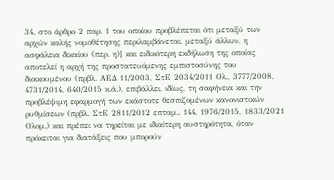34, στο άρθρο 2 παρ. 1 του οποίου προβλέπεται ότι μεταξύ των αρχών καλής νομοθέτησης περιλαμβάνεται, μεταξύ άλλων, η ασφάλεια δικαίου (περ. η)] και ειδικότερη εκδήλωση της οποίας αποτελεί η αρχή της προστατευόμενης εμπιστοσύνης του διοικουμένου (πρβλ. ΑΕΔ 11/2003, ΣτΕ 2034/2011 Ολ., 3777/2008, 4731/2014, 640/2015 κ.ά.), επιβάλλει, ιδίως, τη σαφήνεια και την προβλέψιμη εφαρμογή των εκάστοτε θεσπιζομένων κανονιστικών ρυθμίσεων (πρβλ. ΣτΕ 2811/2012 επταμ., 144, 1976/2015, 1833/2021 Ολομ.) και πρέπει να τηρείται με ιδιαίτερη αυστηρότητα, όταν πρόκειται για διατάξεις που μπορούν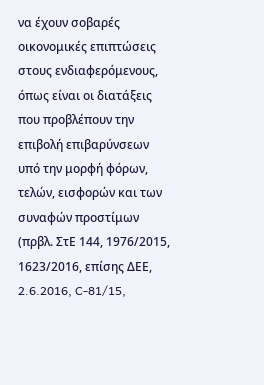να έχουν σοβαρές οικονομικές επιπτώσεις στους ενδιαφερόμενους, όπως είναι οι διατάξεις που προβλέπουν την επιβολή επιβαρύνσεων υπό την μορφή φόρων, τελών, εισφορών και των συναφών προστίμων (πρβλ. ΣτΕ 144, 1976/2015, 1623/2016, επίσης ΔΕΕ, 2.6.2016, C-81/15,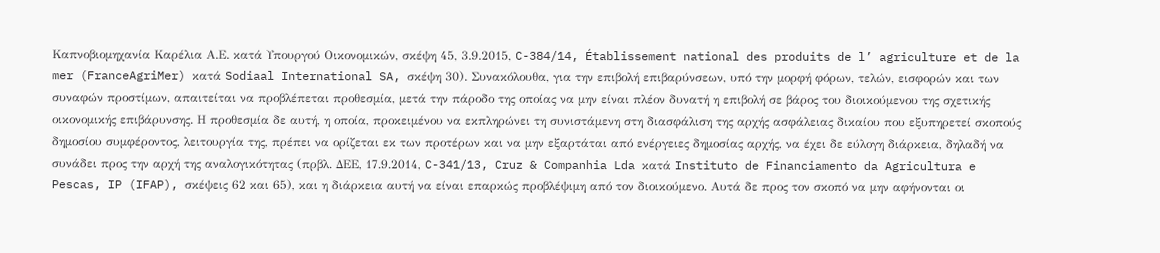Καπνοβιομηχανία Καρέλια Α.Ε. κατά Υπουργού Οικονομικών, σκέψη 45, 3.9.2015, C-384/14, Établissement national des produits de l’ agriculture et de la mer (FranceAgriMer) κατά Sodiaal International SA, σκέψη 30). Συνακόλουθα, για την επιβολή επιβαρύνσεων, υπό την μορφή φόρων, τελών, εισφορών και των συναφών προστίμων, απαιτείται να προβλέπεται προθεσμία, μετά την πάροδο της οποίας να μην είναι πλέον δυνατή η επιβολή σε βάρος του διοικούμενου της σχετικής οικονομικής επιβάρυνσης. Η προθεσμία δε αυτή, η οποία, προκειμένου να εκπληρώνει τη συνιστάμενη στη διασφάλιση της αρχής ασφάλειας δικαίου που εξυπηρετεί σκοπούς δημοσίου συμφέροντος, λειτουργία της, πρέπει να ορίζεται εκ των προτέρων και να μην εξαρτάται από ενέργειες δημοσίας αρχής, να έχει δε εύλογη διάρκεια, δηλαδή να συνάδει προς την αρχή της αναλογικότητας (πρβλ. ΔΕΕ, 17.9.2014, C-341/13, Cruz & Companhia Lda κατά Instituto de Financiamento da Agricultura e Pescas, IP (IFAP), σκέψεις 62 και 65), και η διάρκεια αυτή να είναι επαρκώς προβλέψιμη από τον διοικούμενο. Αυτά δε προς τον σκοπό να μην αφήνονται οι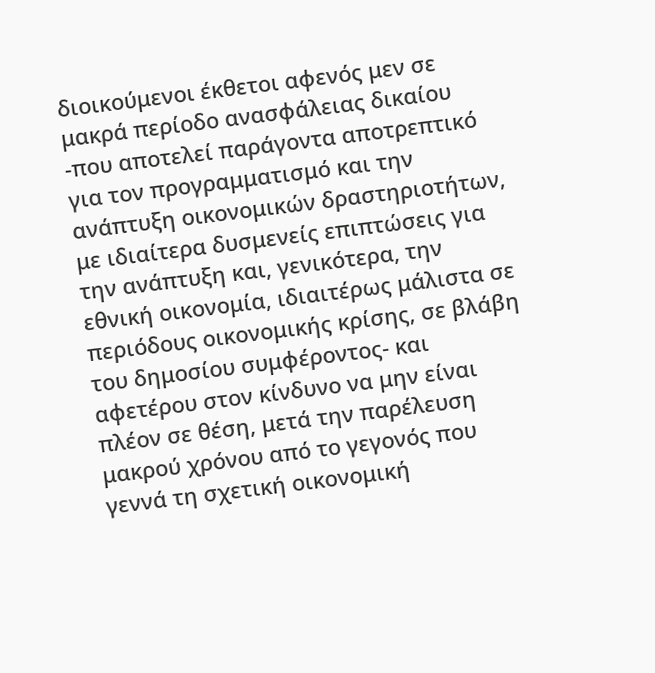διοικούμενοι έκθετοι αφενός μεν σε μακρά περίοδο ανασφάλειας δικαίου -που αποτελεί παράγοντα αποτρεπτικό για τον προγραμματισμό και την ανάπτυξη οικονομικών δραστηριοτήτων, με ιδιαίτερα δυσμενείς επιπτώσεις για την ανάπτυξη και, γενικότερα, την εθνική οικονομία, ιδιαιτέρως μάλιστα σε περιόδους οικονομικής κρίσης, σε βλάβη του δημοσίου συμφέροντος- και αφετέρου στον κίνδυνο να μην είναι πλέον σε θέση, μετά την παρέλευση μακρού χρόνου από το γεγονός που γεννά τη σχετική οικονομική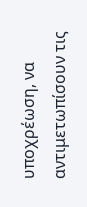υποχρέωση, να αντιμετωπίσουν τις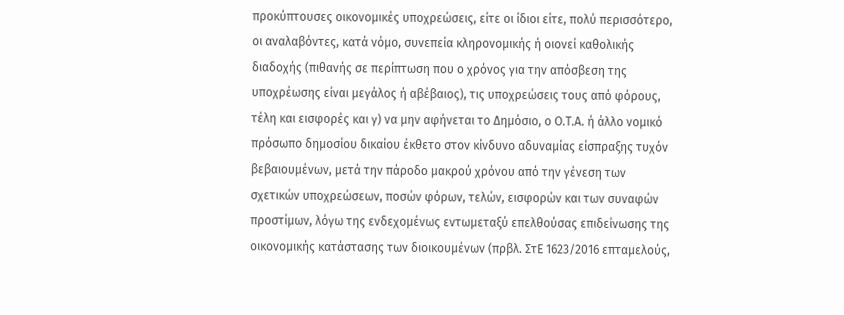προκύπτουσες οικονομικές υποχρεώσεις, είτε οι ίδιοι είτε, πολύ περισσότερο, οι αναλαβόντες, κατά νόμο, συνεπεία κληρονομικής ή οιονεί καθολικής διαδοχής (πιθανής σε περίπτωση που ο χρόνος για την απόσβεση της υποχρέωσης είναι μεγάλος ή αβέβαιος), τις υποχρεώσεις τους από φόρους, τέλη και εισφορές και γ) να μην αφήνεται το Δημόσιο, ο Ο.Τ.Α. ή άλλο νομικό πρόσωπο δημοσίου δικαίου έκθετο στον κίνδυνο αδυναμίας είσπραξης τυχόν βεβαιουμένων, μετά την πάροδο μακρού χρόνου από την γένεση των σχετικών υποχρεώσεων, ποσών φόρων, τελών, εισφορών και των συναφών προστίμων, λόγω της ενδεχομένως εντωμεταξύ επελθούσας επιδείνωσης της οικονομικής κατάστασης των διοικουμένων (πρβλ. ΣτΕ 1623/2016 επταμελούς,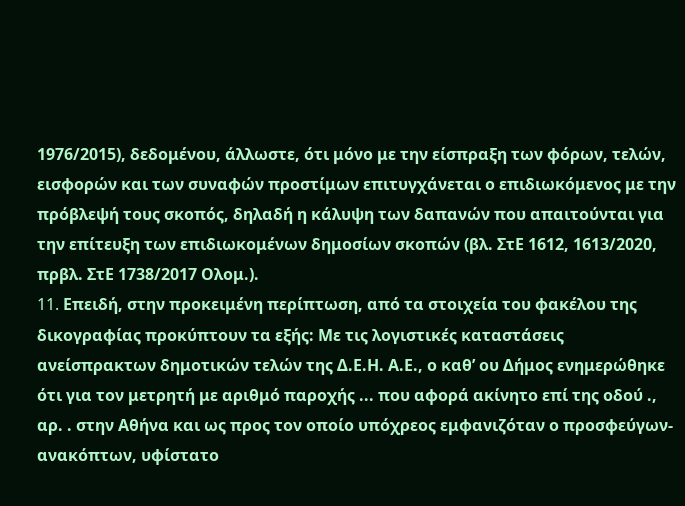1976/2015), δεδομένου, άλλωστε, ότι μόνο με την είσπραξη των φόρων, τελών, εισφορών και των συναφών προστίμων επιτυγχάνεται ο επιδιωκόμενος με την πρόβλεψή τους σκοπός, δηλαδή η κάλυψη των δαπανών που απαιτούνται για την επίτευξη των επιδιωκομένων δημοσίων σκοπών (βλ. ΣτΕ 1612, 1613/2020, πρβλ. ΣτΕ 1738/2017 Ολομ.).
11. Eπειδή, στην προκειμένη περίπτωση, από τα στοιχεία του φακέλου της δικογραφίας προκύπτουν τα εξής: Mε τις λογιστικές καταστάσεις ανείσπρακτων δημοτικών τελών της Δ.Ε.Η. Α.Ε., ο καθ’ ου Δήμος ενημερώθηκε ότι για τον μετρητή με αριθμό παροχής ... που αφορά ακίνητο επί της οδού ., αρ. . στην Αθήνα και ως προς τον οποίο υπόχρεος εμφανιζόταν ο προσφεύγων-ανακόπτων, υφίστατο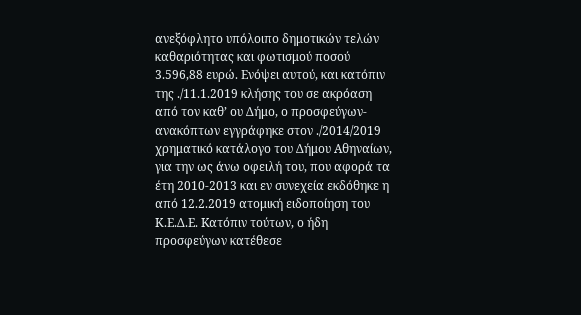ανεξόφλητο υπόλοιπο δημοτικών τελών καθαριότητας και φωτισμού ποσού 3.596,88 ευρώ. Ενόψει αυτού, και κατόπιν της ./11.1.2019 κλήσης του σε ακρόαση από τον καθ’ ου Δήμο, ο προσφεύγων-ανακόπτων εγγράφηκε στον ./2014/2019 χρηματικό κατάλογο του Δήμου Αθηναίων, για την ως άνω οφειλή του, που αφορά τα έτη 2010-2013 και εν συνεχεία εκδόθηκε η από 12.2.2019 ατομική ειδοποίηση του Κ.Ε.Δ.Ε. Kατόπιν τούτων, ο ήδη προσφεύγων κατέθεσε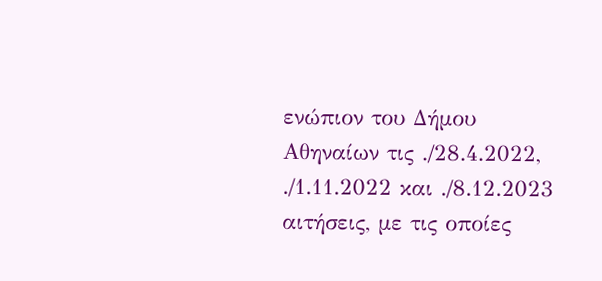ενώπιον του Δήμου Αθηναίων τις ./28.4.2022, ./1.11.2022 και ./8.12.2023 αιτήσεις, με τις οποίες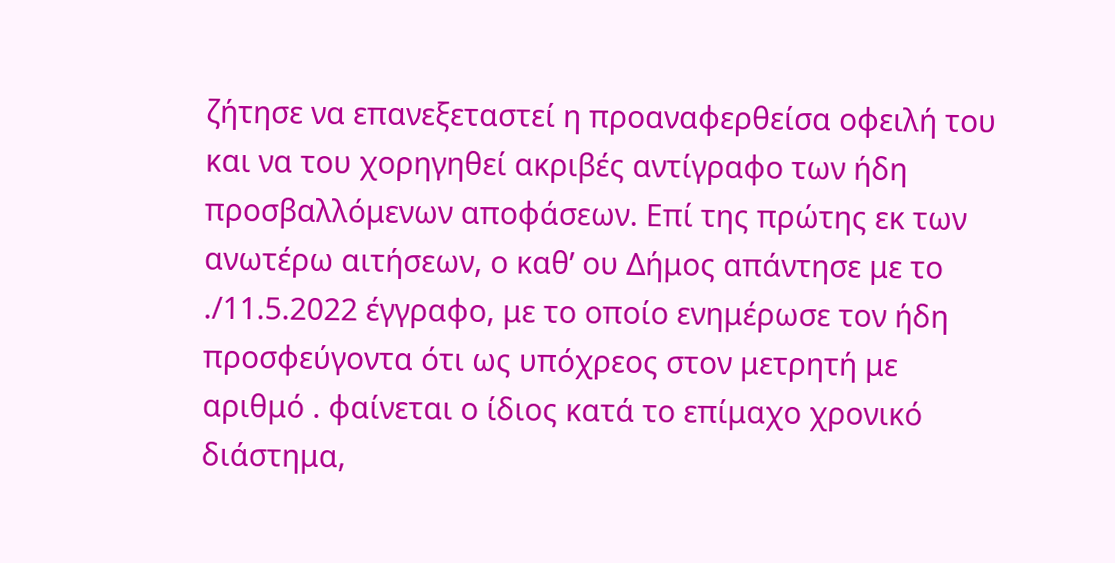ζήτησε να επανεξεταστεί η προαναφερθείσα οφειλή του και να του χορηγηθεί ακριβές αντίγραφο των ήδη προσβαλλόμενων αποφάσεων. Επί της πρώτης εκ των ανωτέρω αιτήσεων, ο καθ’ ου Δήμος απάντησε με το ./11.5.2022 έγγραφο, με το οποίο ενημέρωσε τον ήδη προσφεύγοντα ότι ως υπόχρεος στον μετρητή με αριθμό . φαίνεται ο ίδιος κατά το επίμαχο χρονικό διάστημα,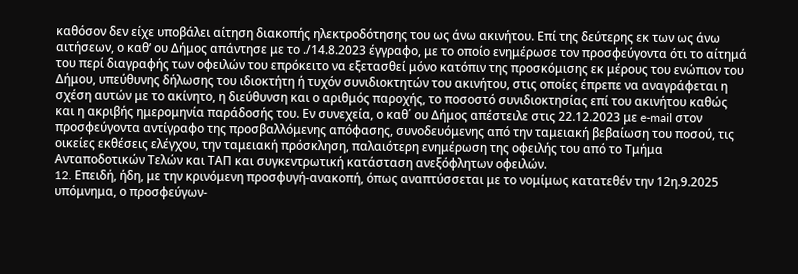καθόσον δεν είχε υποβάλει αίτηση διακοπής ηλεκτροδότησης του ως άνω ακινήτου. Επί της δεύτερης εκ των ως άνω αιτήσεων, ο καθ’ ου Δήμος απάντησε με το ./14.8.2023 έγγραφο, με το οποίο ενημέρωσε τον προσφεύγοντα ότι το αίτημά του περί διαγραφής των οφειλών του επρόκειτο να εξετασθεί μόνο κατόπιν της προσκόμισης εκ μέρους του ενώπιον του Δήμου, υπεύθυνης δήλωσης του ιδιοκτήτη ή τυχόν συνιδιοκτητών του ακινήτου, στις οποίες έπρεπε να αναγράφεται η σχέση αυτών με το ακίνητο, η διεύθυνση και ο αριθμός παροχής, το ποσοστό συνιδιοκτησίας επί του ακινήτου καθώς και η ακριβής ημερομηνία παράδοσής του. Εν συνεχεία, ο καθ΄ ου Δήμος απέστειλε στις 22.12.2023 με e-mail στον προσφεύγοντα αντίγραφο της προσβαλλόμενης απόφασης, συνοδευόμενης από την ταμειακή βεβαίωση του ποσού, τις οικείες εκθέσεις ελέγχου, την ταμειακή πρόσκληση, παλαιότερη ενημέρωση της οφειλής του από το Τμήμα Ανταποδοτικών Τελών και ΤΑΠ και συγκεντρωτική κατάσταση ανεξόφλητων οφειλών.
12. Eπειδή, ήδη, με την κρινόμενη προσφυγή-ανακοπή, όπως αναπτύσσεται με το νομίμως κατατεθέν την 12η.9.2025 υπόμνημα, ο προσφεύγων-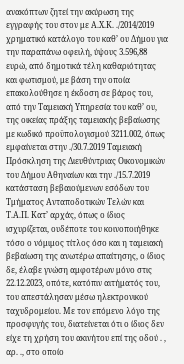ανακόπτων ζητεί την ακύρωση της εγγραφής του στον με Α.Χ.Κ. ./2014/2019 χρηματικό κατάλογο του καθ’ ου Δήμου για την παραπάνω οφειλή, ύψους 3.596,88 ευρώ, από δημοτικά τέλη καθαριότητας και φωτισμού, με βάση την οποία επακολούθησε η έκδοση σε βάρος του, από την Ταμειακή Υπηρεσία του καθ’ ου, της οικείας πράξης ταμειακής βεβαίωσης με κωδικό προϋπολογισμού 3211.002, όπως εμφαίνεται στην ./30.7.2019 Ταμειακή Πρόσκληση της Διευθύντριας Οικονομικών του Δήμου Αθηναίων και την ./15.7.2019 κατάσταση βεβαιούμενων εσόδων του Τμήματος Ανταποδοτικών Τελών και Τ.Α.Π. Κατ’ αρχάς, όπως ο ίδιος ισχυρίζεται, ουδέποτε του κοινοποιήθηκε τόσο ο νόμιμος τίτλος όσο και η ταμειακή βεβαίωση της ανωτέρω απαίτησης, ο ίδιος δε, έλαβε γνώση αμφοτέρων μόνο στις 22.12.2023, οπότε, κατόπιν αιτήματός του, του απεστάλησαν μέσω ηλεκτρονικού ταχυδρομείου. Με τον επόμενο λόγο της προσφυγής του, διατείνεται ότι ο ίδιος δεν είχε τη χρήση του ακινήτου επί της οδού . , αρ. ., στο οποίο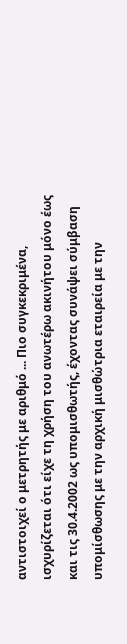αντιστοιχεί ο μετρητής με αριθμό ... Πιο συγκεκριμένα, ισχυρίζεται ότι είχε τη χρήση του ανωτέρω ακινήτου μόνο έως και τις 30.4.2002 ως υπομισθωτής, έχοντας συνάψει σύμβαση υπομίσθωσης με την αρχική μισθώτρια εταιρεία με την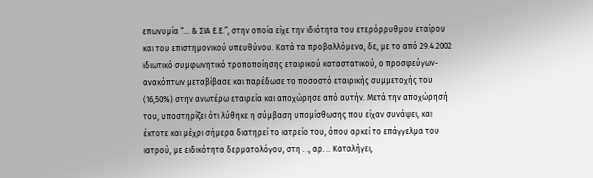επωνυμία “... & ΣΙΑ Ε.Ε.”, στην οποία είχε την ιδιότητα του ετερόρρυθμου εταίρου και του επιστημονικού υπευθύνου. Κατά τα προβαλλόμενα, δε, με το από 29.4.2002 ιδιωτικό συμφωνητικό τροποποίησης εταιρικού καταστατικού, ο προσφεύγων-ανακόπτων μεταβίβασε και παρέδωσε το ποσοστό εταιρικής συμμετοχής του (16,50%) στην ανωτέρω εταιρεία και αποχώρησε από αυτήν. Μετά την αποχώρησή του, υποστηρίζει ότι λύθηκε η σύμβαση υπομίσθωσης που είχαν συνάψει, και έκτοτε και μέχρι σήμερα διατηρεί το ιατρείο του, όπου αρκεί το επάγγελμα του ιατρού, με ειδικότητα δερματολόγου, στη . ., αρ. .. Καταλήγει,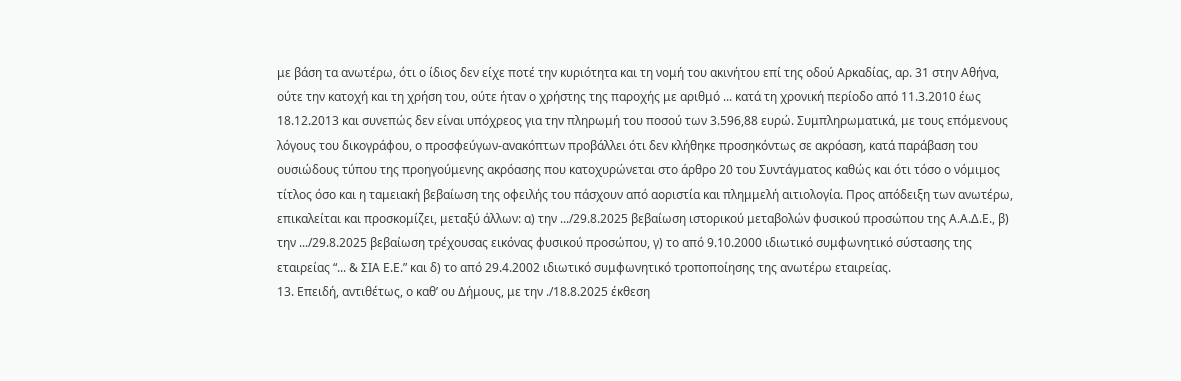με βάση τα ανωτέρω, ότι ο ίδιος δεν είχε ποτέ την κυριότητα και τη νομή του ακινήτου επί της οδού Αρκαδίας, αρ. 31 στην Αθήνα, ούτε την κατοχή και τη χρήση του, ούτε ήταν ο χρήστης της παροχής με αριθμό ... κατά τη χρονική περίοδο από 11.3.2010 έως 18.12.2013 και συνεπώς δεν είναι υπόχρεος για την πληρωμή του ποσού των 3.596,88 ευρώ. Συμπληρωματικά, με τους επόμενους λόγους του δικογράφου, ο προσφεύγων-ανακόπτων προβάλλει ότι δεν κλήθηκε προσηκόντως σε ακρόαση, κατά παράβαση του ουσιώδους τύπου της προηγούμενης ακρόασης που κατοχυρώνεται στο άρθρο 20 του Συντάγματος καθώς και ότι τόσο ο νόμιμος τίτλος όσο και η ταμειακή βεβαίωση της οφειλής του πάσχουν από αοριστία και πλημμελή αιτιολογία. Προς απόδειξη των ανωτέρω, επικαλείται και προσκομίζει, μεταξύ άλλων: α) την .../29.8.2025 βεβαίωση ιστορικού μεταβολών φυσικού προσώπου της Α.Α.Δ.Ε., β) την .../29.8.2025 βεβαίωση τρέχουσας εικόνας φυσικού προσώπου, γ) το από 9.10.2000 ιδιωτικό συμφωνητικό σύστασης της εταιρείας “... & ΣΙΑ Ε.Ε.” και δ) το από 29.4.2002 ιδιωτικό συμφωνητικό τροποποίησης της ανωτέρω εταιρείας.
13. Επειδή, αντιθέτως, ο καθ’ ου Δήμους, με την ./18.8.2025 έκθεση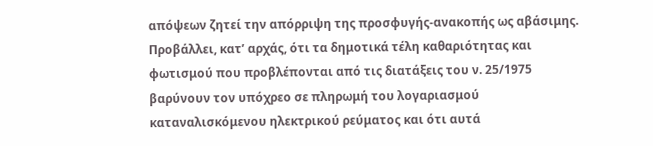απόψεων ζητεί την απόρριψη της προσφυγής-ανακοπής ως αβάσιμης. Προβάλλει, κατ’ αρχάς, ότι τα δημοτικά τέλη καθαριότητας και φωτισμού που προβλέπονται από τις διατάξεις του ν. 25/1975 βαρύνουν τον υπόχρεο σε πληρωμή του λογαριασμού καταναλισκόμενου ηλεκτρικού ρεύματος και ότι αυτά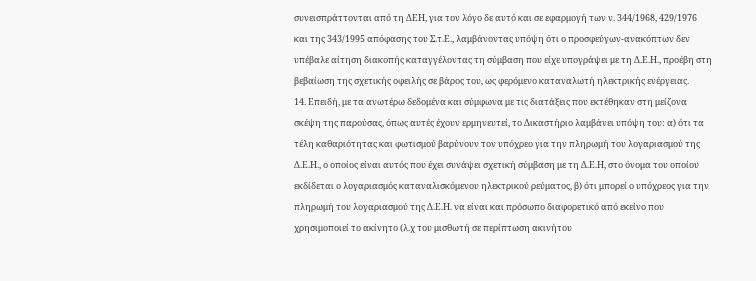συνεισπράττονται από τη ΔΕΗ, για τον λόγο δε αυτό και σε εφαρμογή των ν. 344/1968, 429/1976 και της 343/1995 απόφασης του Σ.τ.Ε., λαμβάνοντας υπόψη ότι ο προσφεύγων-ανακόπτων δεν υπέβαλε αίτηση διακοπής καταγγέλοντας τη σύμβαση που είχε υπογράψει με τη Δ.Ε.Η., προέβη στη βεβαίωση της σχετικής οφειλής σε βάρος του, ως φερόμενο καταναλωτή ηλεκτρικής ενέργειας.
14. Επειδή, με τα ανωτέρω δεδομένα και σύμφωνα με τις διατάξεις που εκτέθηκαν στη μείζονα σκέψη της παρούσας, όπως αυτές έχουν ερμηνευτεί, το Δικαστήριο λαμβάνει υπόψη του: α) ότι τα τέλη καθαριότητας και φωτισμού βαρύνουν τον υπόχρεο για την πληρωμή του λογαριασμού της Δ.Ε.Η., ο οποίος είναι αυτός που έχει συνάψει σχετική σύμβαση με τη Δ.Ε.Η, στο όνομα του οποίου εκδίδεται ο λογαριασμός καταναλισκόμενου ηλεκτρικού ρεύματος, β) ότι μπορεί ο υπόχρεος για την πληρωμή του λογαριασμού της Δ.Ε.Η. να είναι και πρόσωπο διαφορετικό από εκείνο που χρησιμοποιεί το ακίνητο (λ.χ του μισθωτή σε περίπτωση ακινήτου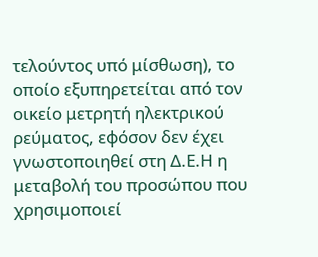τελούντος υπό μίσθωση), το οποίο εξυπηρετείται από τον οικείο μετρητή ηλεκτρικού ρεύματος, εφόσον δεν έχει γνωστοποιηθεί στη Δ.Ε.Η η μεταβολή του προσώπου που χρησιμοποιεί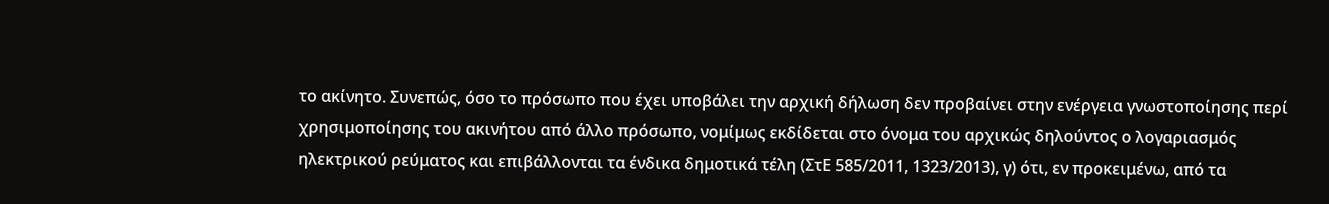το ακίνητο. Συνεπώς, όσο το πρόσωπο που έχει υποβάλει την αρχική δήλωση δεν προβαίνει στην ενέργεια γνωστοποίησης περί χρησιμοποίησης του ακινήτου από άλλο πρόσωπο, νομίμως εκδίδεται στο όνομα του αρχικώς δηλούντος ο λογαριασμός ηλεκτρικού ρεύματος και επιβάλλονται τα ένδικα δημοτικά τέλη (ΣτΕ 585/2011, 1323/2013), γ) ότι, εν προκειμένω, από τα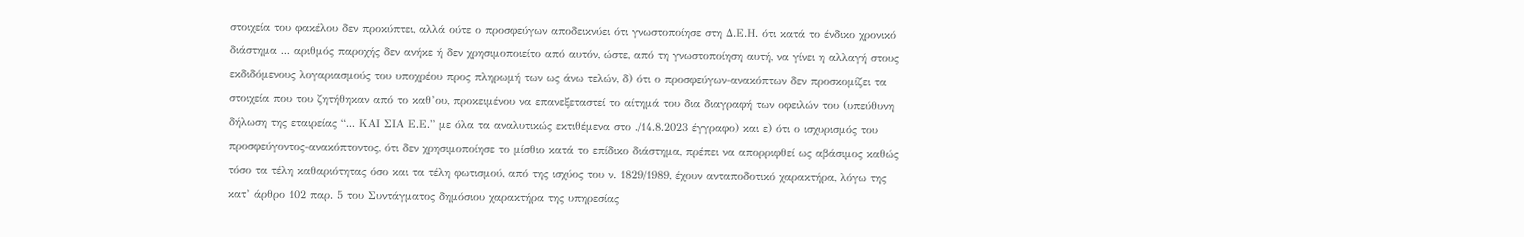στοιχεία του φακέλου δεν προκύπτει, αλλά ούτε ο προσφεύγων αποδεικνύει ότι γνωστοποίησε στη Δ.Ε.Η. ότι κατά το ένδικο χρονικό διάστημα ... αριθμός παροχής δεν ανήκε ή δεν χρησιμοποιείτο από αυτόν, ώστε, από τη γνωστοποίηση αυτή, να γίνει η αλλαγή στους εκδιδόμενους λογαριασμούς του υποχρέου προς πληρωμή των ως άνω τελών, δ) ότι ο προσφεύγων-ανακόπτων δεν προσκομίζει τα στοιχεία που του ζητήθηκαν από το καθ’ου, προκειμένου να επανεξεταστεί το αίτημά του δια διαγραφή των οφειλών του (υπεύθυνη δήλωση της εταιρείας “... ΚΑΙ ΣΙΑ Ε.Ε.” με όλα τα αναλυτικώς εκτιθέμενα στο ./14.8.2023 έγγραφο) και ε) ότι ο ισχυρισμός του προσφεύγοντος-ανακόπτοντος, ότι δεν χρησιμοποίησε το μίσθιο κατά το επίδικο διάστημα, πρέπει να απορριφθεί ως αβάσιμος καθώς τόσο τα τέλη καθαριότητας όσο και τα τέλη φωτισμού, από της ισχύος του ν. 1829/1989, έχουν ανταποδοτικό χαρακτήρα, λόγω της κατ’ άρθρο 102 παρ. 5 του Συντάγματος δημόσιου χαρακτήρα της υπηρεσίας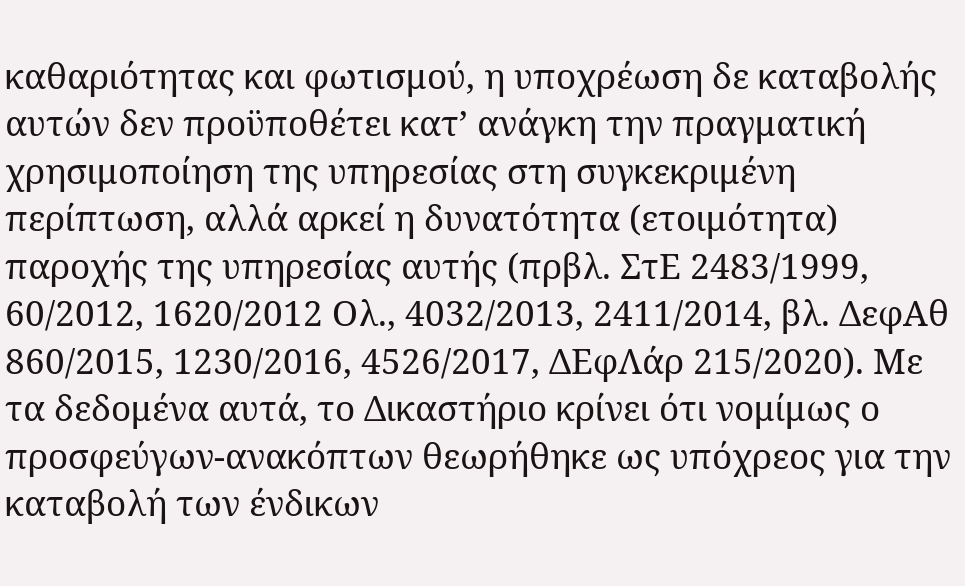καθαριότητας και φωτισμού, η υποχρέωση δε καταβολής αυτών δεν προϋποθέτει κατ’ ανάγκη την πραγματική χρησιμοποίηση της υπηρεσίας στη συγκεκριμένη περίπτωση, αλλά αρκεί η δυνατότητα (ετοιμότητα) παροχής της υπηρεσίας αυτής (πρβλ. ΣτΕ 2483/1999, 60/2012, 1620/2012 Ολ., 4032/2013, 2411/2014, βλ. ΔεφΑθ 860/2015, 1230/2016, 4526/2017, ΔΕφΛάρ 215/2020). Με τα δεδομένα αυτά, το Δικαστήριο κρίνει ότι νομίμως ο προσφεύγων-ανακόπτων θεωρήθηκε ως υπόχρεος για την καταβολή των ένδικων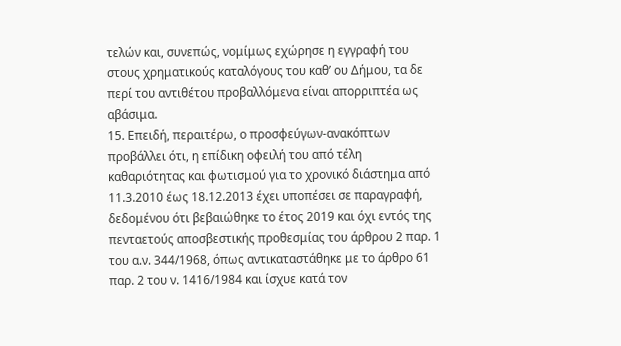τελών και, συνεπώς, νομίμως εχώρησε η εγγραφή του στους χρηματικούς καταλόγους του καθ’ ου Δήμου, τα δε περί του αντιθέτου προβαλλόμενα είναι απορριπτέα ως αβάσιμα.
15. Επειδή, περαιτέρω, ο προσφεύγων-ανακόπτων προβάλλει ότι, η επίδικη οφειλή του από τέλη καθαριότητας και φωτισμού για το χρονικό διάστημα από 11.3.2010 έως 18.12.2013 έχει υποπέσει σε παραγραφή, δεδομένου ότι βεβαιώθηκε το έτος 2019 και όχι εντός της πενταετούς αποσβεστικής προθεσμίας του άρθρου 2 παρ. 1 του α.ν. 344/1968, όπως αντικαταστάθηκε με το άρθρο 61 παρ. 2 του ν. 1416/1984 και ίσχυε κατά τον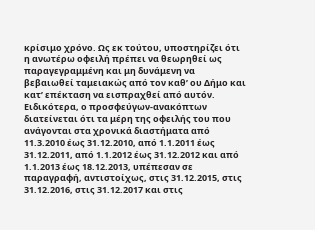κρίσιμο χρόνο. Ως εκ τούτου, υποστηρίζει ότι η ανωτέρω οφειλή πρέπει να θεωρηθεί ως παραγεγραμμένη και μη δυνάμενη να βεβαιωθεί ταμειακώς από τον καθ’ ου Δήμο και κατ’ επέκταση να εισπραχθεί από αυτόν. Ειδικότερα, ο προσφεύγων-ανακόπτων διατείνεται ότι τα μέρη της οφειλής του που ανάγονται στα χρονικά διαστήματα από 11.3.2010 έως 31.12.2010, από 1.1.2011 έως 31.12.2011, από 1.1.2012 έως 31.12.2012 και από 1.1.2013 έως 18.12.2013, υπέπεσαν σε παραγραφή, αντιστοίχως, στις 31.12.2015, στις 31.12.2016, στις 31.12.2017 και στις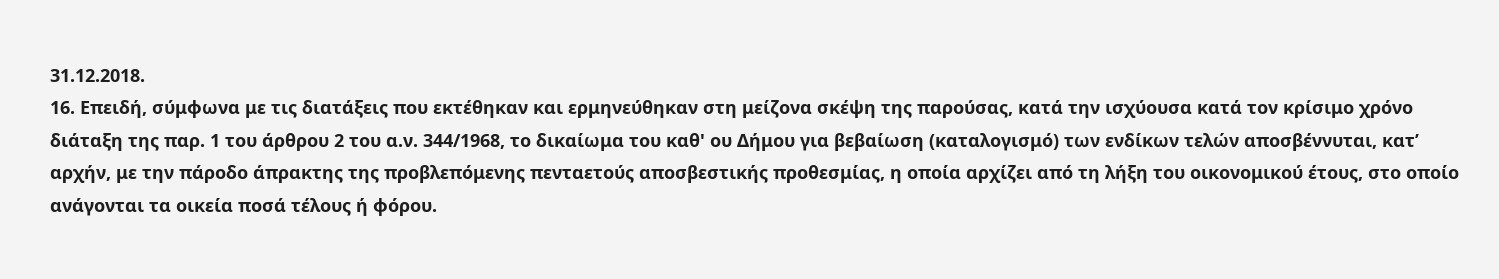31.12.2018.
16. Επειδή, σύμφωνα με τις διατάξεις που εκτέθηκαν και ερμηνεύθηκαν στη μείζονα σκέψη της παρούσας, κατά την ισχύουσα κατά τον κρίσιμο χρόνο διάταξη της παρ. 1 του άρθρου 2 του α.ν. 344/1968, το δικαίωμα του καθ' ου Δήμου για βεβαίωση (καταλογισμό) των ενδίκων τελών αποσβέννυται, κατ’ αρχήν, με την πάροδο άπρακτης της προβλεπόμενης πενταετούς αποσβεστικής προθεσμίας, η οποία αρχίζει από τη λήξη του οικονομικού έτους, στο οποίο ανάγονται τα οικεία ποσά τέλους ή φόρου.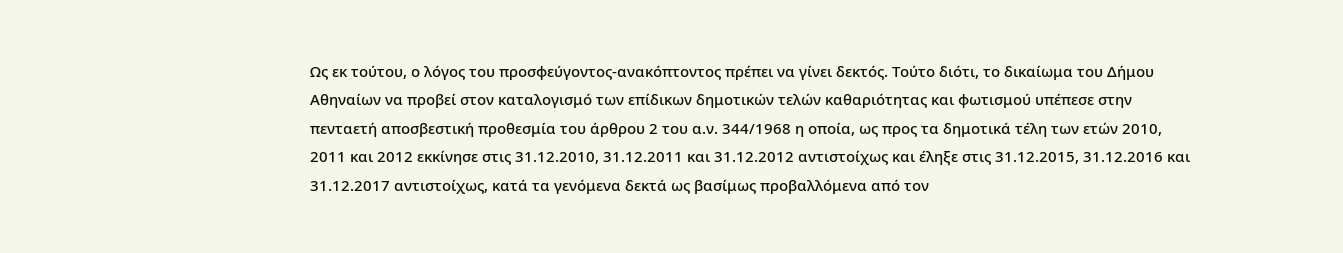Ως εκ τούτου, ο λόγος του προσφεύγοντος-ανακόπτοντος πρέπει να γίνει δεκτός. Τούτο διότι, το δικαίωμα του Δήμου Αθηναίων να προβεί στον καταλογισμό των επίδικων δημοτικών τελών καθαριότητας και φωτισμού υπέπεσε στην πενταετή αποσβεστική προθεσμία του άρθρου 2 του α.ν. 344/1968 η οποία, ως προς τα δημοτικά τέλη των ετών 2010, 2011 και 2012 εκκίνησε στις 31.12.2010, 31.12.2011 και 31.12.2012 αντιστοίχως και έληξε στις 31.12.2015, 31.12.2016 και 31.12.2017 αντιστοίχως, κατά τα γενόμενα δεκτά ως βασίμως προβαλλόμενα από τον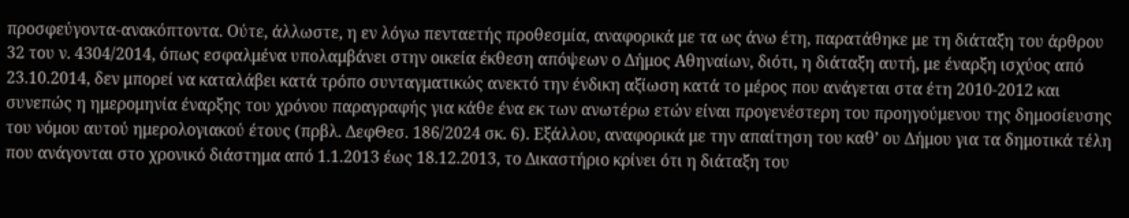προσφεύγοντα-ανακόπτοντα. Ούτε, άλλωστε, η εν λόγω πενταετής προθεσμία, αναφορικά με τα ως άνω έτη, παρατάθηκε με τη διάταξη του άρθρου 32 του ν. 4304/2014, όπως εσφαλμένα υπολαμβάνει στην οικεία έκθεση απόψεων ο Δήμος Αθηναίων, διότι, η διάταξη αυτή, με έναρξη ισχύος από 23.10.2014, δεν μπορεί να καταλάβει κατά τρόπο συνταγματικώς ανεκτό την ένδικη αξίωση κατά το μέρος που ανάγεται στα έτη 2010-2012 και συνεπώς η ημερομηνία έναρξης του χρόνου παραγραφής για κάθε ένα εκ των ανωτέρω ετών είναι προγενέστερη του προηγούμενου της δημοσίευσης του νόμου αυτού ημερολογιακού έτους (πρβλ. ΔεφΘεσ. 186/2024 σκ. 6). Εξάλλου, αναφορικά με την απαίτηση του καθ’ ου Δήμου για τα δημοτικά τέλη που ανάγονται στο χρονικό διάστημα από 1.1.2013 έως 18.12.2013, το Δικαστήριο κρίνει ότι η διάταξη του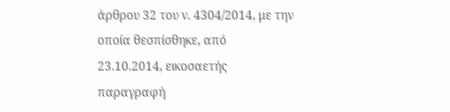άρθρου 32 του ν. 4304/2014, με την οποία θεσπίσθηκε, από 23.10.2014, εικοσαετής παραγραφή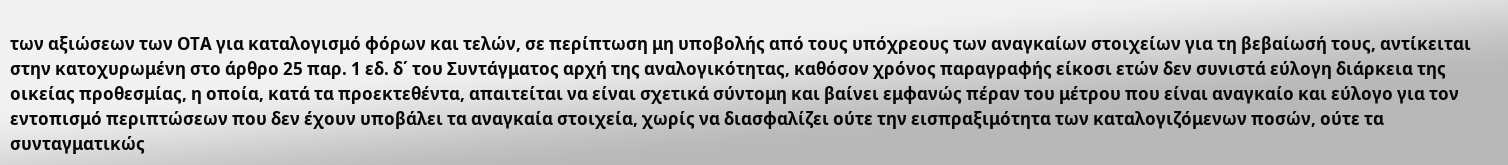των αξιώσεων των ΟΤΑ για καταλογισμό φόρων και τελών, σε περίπτωση μη υποβολής από τους υπόχρεους των αναγκαίων στοιχείων για τη βεβαίωσή τους, αντίκειται στην κατοχυρωμένη στο άρθρο 25 παρ. 1 εδ. δ΄ του Συντάγματος αρχή της αναλογικότητας, καθόσον χρόνος παραγραφής είκοσι ετών δεν συνιστά εύλογη διάρκεια της οικείας προθεσμίας, η οποία, κατά τα προεκτεθέντα, απαιτείται να είναι σχετικά σύντομη και βαίνει εμφανώς πέραν του μέτρου που είναι αναγκαίο και εύλογο για τον εντοπισμό περιπτώσεων που δεν έχουν υποβάλει τα αναγκαία στοιχεία, χωρίς να διασφαλίζει ούτε την εισπραξιμότητα των καταλογιζόμενων ποσών, ούτε τα συνταγματικώς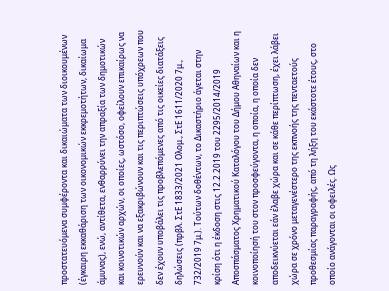προστατευόμενα συμφέροντα και δικαιώματα των διοικουμένων (έγκαιρη εκκαθάριση των οικονομικών εκκρεμοτήτων, δικαίωμα άμυνας), ενώ, αντίθετα, ενθαρρύνει την απραξία των δημοτικών και κοινοτικών αρχών, οι οποίες, ωστόσο, οφείλουν επικαίρως να ερευνούν και να εξακριβώνουν και τις περιπτώσεις υπόχρεων που δεν έχουν υποβάλει τις προβλεπόμενες από τις οικείες διατάξεις δηλώσεις (πρβλ. ΣτΕ 1833/2021 Ολομ., ΣτΕ 1611/2020 7μ., 732/2019 7μ.). Τούτων δοθέντων, το Δικαστήριο άγεται στην κρίση ότι η έκδοση στις 12.2.2019 του 2295/2014/2019 Αποσπάσματος Χρηματικού Καταλόγου του Δήμου Αθηναίων και η κοινοποίησή του στον προσφεύγοντα, η οποία, η οποία δεν αποδεικνύεται εάν έλαβε χώρα και σε κάθε περίπτωση, έχει λάβει χώρα σε χρόνο μεταγενέστερο της εκπνοής της πενταετούς προθεσμίας παραγραφής, από τη λήξη του εκάστοτε έτους, στο οποίο ανάγονται οι οφειλές. Ως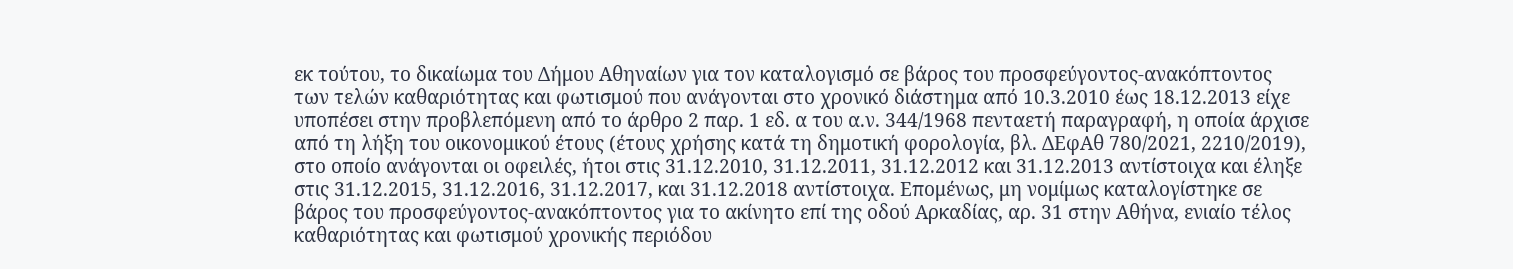εκ τούτου, το δικαίωμα του Δήμου Αθηναίων για τον καταλογισμό σε βάρος του προσφεύγοντος-ανακόπτοντος των τελών καθαριότητας και φωτισμού που ανάγονται στο χρονικό διάστημα από 10.3.2010 έως 18.12.2013 είχε υποπέσει στην προβλεπόμενη από το άρθρο 2 παρ. 1 εδ. α του α.ν. 344/1968 πενταετή παραγραφή, η οποία άρχισε από τη λήξη του οικονομικού έτους (έτους χρήσης κατά τη δημοτική φορολογία, βλ. ΔΕφΑθ 780/2021, 2210/2019), στο οποίο ανάγονται οι οφειλές, ήτοι στις 31.12.2010, 31.12.2011, 31.12.2012 και 31.12.2013 αντίστοιχα και έληξε στις 31.12.2015, 31.12.2016, 31.12.2017, και 31.12.2018 αντίστοιχα. Επομένως, μη νομίμως καταλογίστηκε σε βάρος του προσφεύγοντος-ανακόπτοντος για το ακίνητο επί της οδού Αρκαδίας, αρ. 31 στην Αθήνα, ενιαίο τέλος καθαριότητας και φωτισμού χρονικής περιόδου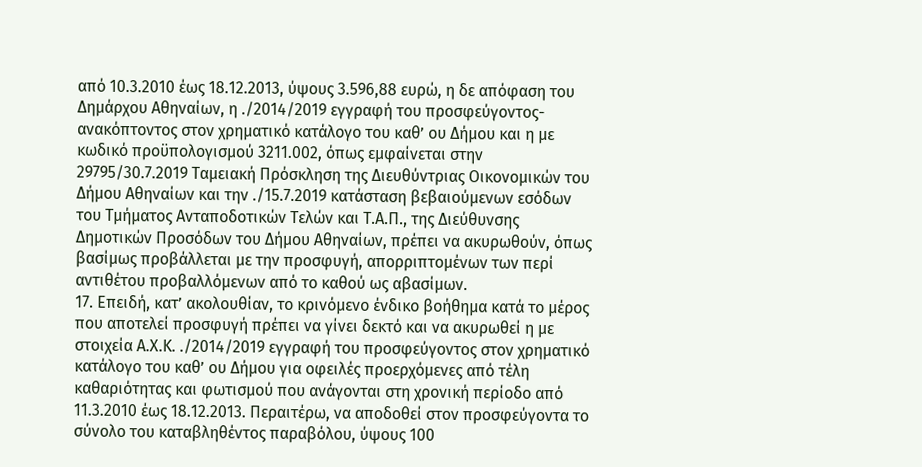από 10.3.2010 έως 18.12.2013, ύψους 3.596,88 ευρώ, η δε απόφαση του Δημάρχου Αθηναίων, η ./2014/2019 εγγραφή του προσφεύγοντος-ανακόπτοντος στον χρηματικό κατάλογο του καθ’ ου Δήμου και η με κωδικό προϋπολογισμού 3211.002, όπως εμφαίνεται στην 29795/30.7.2019 Ταμειακή Πρόσκληση της Διευθύντριας Οικονομικών του Δήμου Αθηναίων και την ./15.7.2019 κατάσταση βεβαιούμενων εσόδων του Τμήματος Ανταποδοτικών Τελών και Τ.Α.Π., της Διεύθυνσης Δημοτικών Προσόδων του Δήμου Αθηναίων, πρέπει να ακυρωθούν, όπως βασίμως προβάλλεται με την προσφυγή, απορριπτομένων των περί αντιθέτου προβαλλόμενων από το καθού ως αβασίμων.
17. Επειδή, κατ’ ακολουθίαν, το κρινόμενο ένδικο βοήθημα κατά το μέρος που αποτελεί προσφυγή πρέπει να γίνει δεκτό και να ακυρωθεί η με στοιχεία Α.Χ.Κ. ./2014/2019 εγγραφή του προσφεύγοντος στον χρηματικό κατάλογο του καθ’ ου Δήμου για οφειλές προερχόμενες από τέλη καθαριότητας και φωτισμού που ανάγονται στη χρονική περίοδο από 11.3.2010 έως 18.12.2013. Περαιτέρω, να αποδοθεί στον προσφεύγοντα το σύνολο του καταβληθέντος παραβόλου, ύψους 100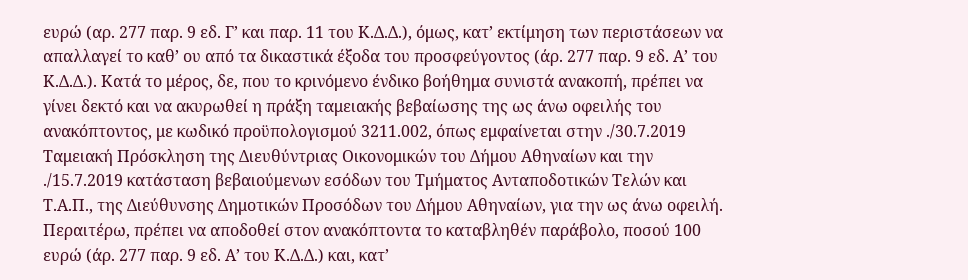ευρώ (αρ. 277 παρ. 9 εδ. Γ’ και παρ. 11 του Κ.Δ.Δ.), όμως, κατ’ εκτίμηση των περιστάσεων να απαλλαγεί το καθ’ ου από τα δικαστικά έξοδα του προσφεύγοντος (άρ. 277 παρ. 9 εδ. Α’ του Κ.Δ.Δ.). Κατά το μέρος, δε, που το κρινόμενο ένδικο βοήθημα συνιστά ανακοπή, πρέπει να γίνει δεκτό και να ακυρωθεί η πράξη ταμειακής βεβαίωσης της ως άνω οφειλής του ανακόπτοντος, με κωδικό προϋπολογισμού 3211.002, όπως εμφαίνεται στην ./30.7.2019 Ταμειακή Πρόσκληση της Διευθύντριας Οικονομικών του Δήμου Αθηναίων και την ./15.7.2019 κατάσταση βεβαιούμενων εσόδων του Τμήματος Ανταποδοτικών Τελών και Τ.Α.Π., της Διεύθυνσης Δημοτικών Προσόδων του Δήμου Αθηναίων, για την ως άνω οφειλή. Περαιτέρω, πρέπει να αποδοθεί στον ανακόπτοντα το καταβληθέν παράβολο, ποσού 100 ευρώ (άρ. 277 παρ. 9 εδ. Α’ του Κ.Δ.Δ.) και, κατ’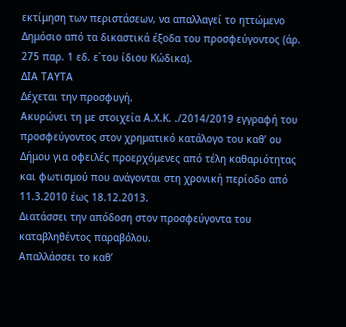εκτίμηση των περιστάσεων, να απαλλαγεί το ηττώμενο Δημόσιο από τα δικαστικά έξοδα του προσφεύγοντος (άρ. 275 παρ. 1 εδ. ε΄του ίδιου Κώδικα).
ΔΙΑ ΤΑΥΤΑ
Δέχεται την προσφυγή.
Ακυρώνει τη με στοιχεία Α.Χ.Κ. ./2014/2019 εγγραφή του προσφεύγοντος στον χρηματικό κατάλογο του καθ’ ου Δήμου για οφειλές προερχόμενες από τέλη καθαριότητας και φωτισμού που ανάγονται στη χρονική περίοδο από 11.3.2010 έως 18.12.2013.
Διατάσσει την απόδοση στον προσφεύγοντα του καταβληθέντος παραβόλου.
Aπαλλάσσει το καθ’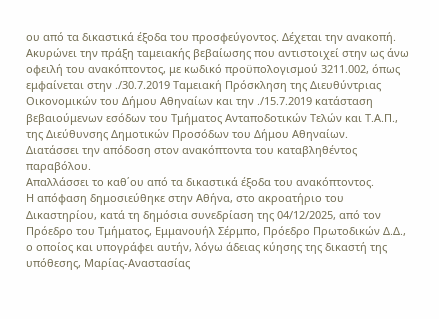ου από τα δικαστικά έξοδα του προσφεύγοντος. Δέχεται την ανακοπή.
Ακυρώνει την πράξη ταμειακής βεβαίωσης που αντιστοιχεί στην ως άνω οφειλή του ανακόπτοντος, με κωδικό προϋπολογισμού 3211.002, όπως εμφαίνεται στην ./30.7.2019 Ταμειακή Πρόσκληση της Διευθύντριας Οικονομικών του Δήμου Αθηναίων και την ./15.7.2019 κατάσταση βεβαιούμενων εσόδων του Τμήματος Ανταποδοτικών Τελών και Τ.Α.Π., της Διεύθυνσης Δημοτικών Προσόδων του Δήμου Αθηναίων.
Διατάσσει την απόδοση στον ανακόπτοντα του καταβληθέντος παραβόλου.
Απαλλάσσει το καθ΄ου από τα δικαστικά έξοδα του ανακόπτοντος.
Η απόφαση δημοσιεύθηκε στην Αθήνα, στο ακροατήριο του Δικαστηρίου, κατά τη δημόσια συνεδρίαση της 04/12/2025, από τον Πρόεδρο του Τμήματος, Εμμανουήλ Σέρμπο, Πρόεδρο Πρωτοδικών Δ.Δ., ο οποίος και υπογράφει αυτήν, λόγω άδειας κύησης της δικαστή της υπόθεσης, Μαρίας-Αναστασίας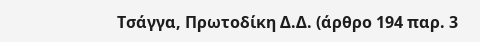Τσάγγα, Πρωτοδίκη Δ.Δ. (άρθρο 194 παρ. 3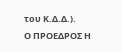του Κ.Δ.Δ.).
Ο ΠΡΟΕΔΡΟΣ Η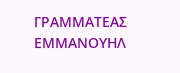ΓΡΑΜΜΑΤΕΑΣ
ΕΜΜΑΝΟΥΗΛ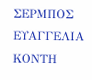ΣΕΡΜΠΟΣ ΕΥΑΓΓΕΛΙΑ ΚΟΝΤΗ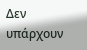Δεν υπάρχουν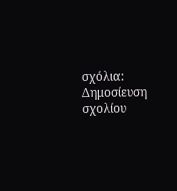σχόλια:
Δημοσίευση σχολίου